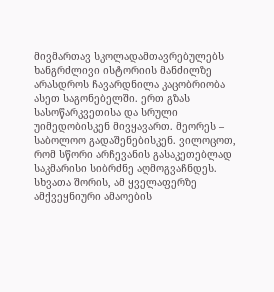მივმართავ სკოლადამთავრებულებს
ხანგრძლივი ისტორიის მანძილზე არასდროს ჩავარდნილა კაცობრიობა ასეთ საგონებელში. ერთ გზას სასოწარკვეთისა და სრული უიმედობისკენ მივყავართ. მეორეს – საბოლოო გადაშენებისკენ. ვილოცოთ, რომ სწორი არჩევანის გასაკეთებლად საკმარისი სიბრძნე აღმოგვაჩნდეს.
სხვათა შორის, ამ ყველაფერზე ამქვეყნიური ამაოების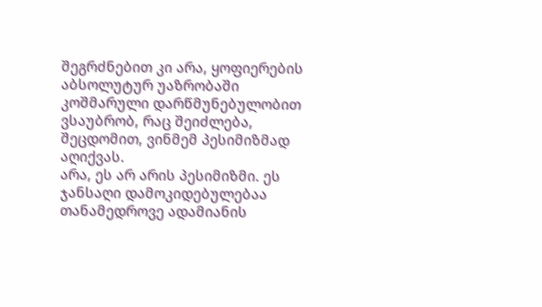შეგრძნებით კი არა, ყოფიერების აბსოლუტურ უაზრობაში კოშმარული დარწმუნებულობით ვსაუბრობ, რაც შეიძლება, შეცდომით, ვინმემ პესიმიზმად აღიქვას.
არა, ეს არ არის პესიმიზმი. ეს ჯანსაღი დამოკიდებულებაა თანამედროვე ადამიანის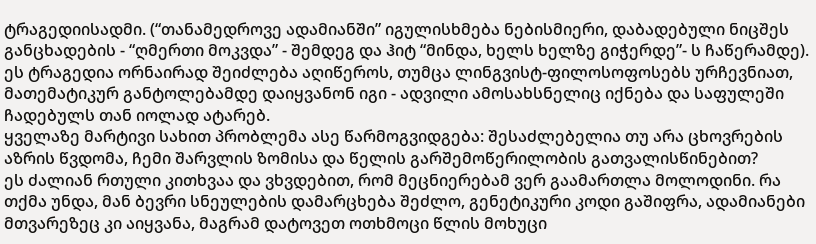ტრაგედიისადმი. (“თანამედროვე ადამიანში” იგულისხმება ნებისმიერი, დაბადებული ნიცშეს განცხადების - “ღმერთი მოკვდა” - შემდეგ და ჰიტ “მინდა, ხელს ხელზე გიჭერდე”- ს ჩაწერამდე). ეს ტრაგედია ორნაირად შეიძლება აღიწეროს, თუმცა ლინგვისტ-ფილოსოფოსებს ურჩევნიათ, მათემატიკურ განტოლებამდე დაიყვანონ იგი - ადვილი ამოსახსნელიც იქნება და საფულეში ჩადებულს თან იოლად ატარებ.
ყველაზე მარტივი სახით პრობლემა ასე წარმოგვიდგება: შესაძლებელია თუ არა ცხოვრების აზრის წვდომა, ჩემი შარვლის ზომისა და წელის გარშემოწერილობის გათვალისწინებით?
ეს ძალიან რთული კითხვაა და ვხვდებით, რომ მეცნიერებამ ვერ გაამართლა მოლოდინი. რა თქმა უნდა, მან ბევრი სნეულების დამარცხება შეძლო, გენეტიკური კოდი გაშიფრა, ადამიანები მთვარეზეც კი აიყვანა, მაგრამ დატოვეთ ოთხმოცი წლის მოხუცი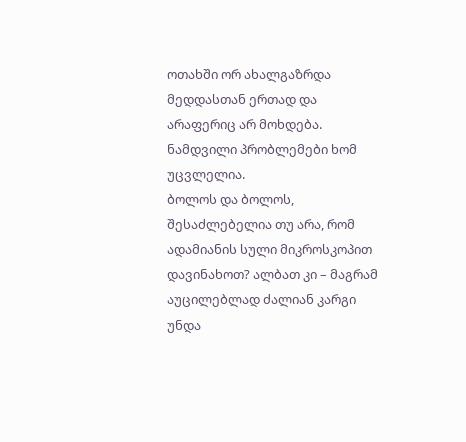ოთახში ორ ახალგაზრდა მედდასთან ერთად და არაფერიც არ მოხდება. ნამდვილი პრობლემები ხომ უცვლელია.
ბოლოს და ბოლოს, შესაძლებელია თუ არა, რომ ადამიანის სული მიკროსკოპით დავინახოთ? ალბათ კი – მაგრამ აუცილებლად ძალიან კარგი უნდა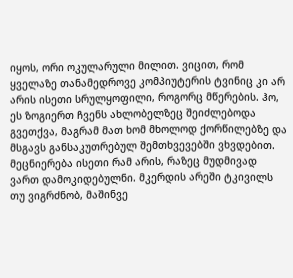იყოს, ორი ოკულარული მილით. ვიცით, რომ ყველაზე თანამედროვე კომპიუტერის ტვინიც კი არ არის ისეთი სრულყოფილი, როგორც მწერების. ჰო, ეს ზოგიერთ ჩვენს ახლობელზეც შეიძლებოდა გვეთქვა, მაგრამ მათ ხომ მხოლოდ ქორწილებზე და მსგავს განსაკუთრებულ შემთხვევებში ვხვდებით.
მეცნიერება ისეთი რამ არის, რაზეც მუდმივად ვართ დამოკიდებულნი. მკერდის არეში ტკივილს თუ ვიგრძნობ, მაშინვე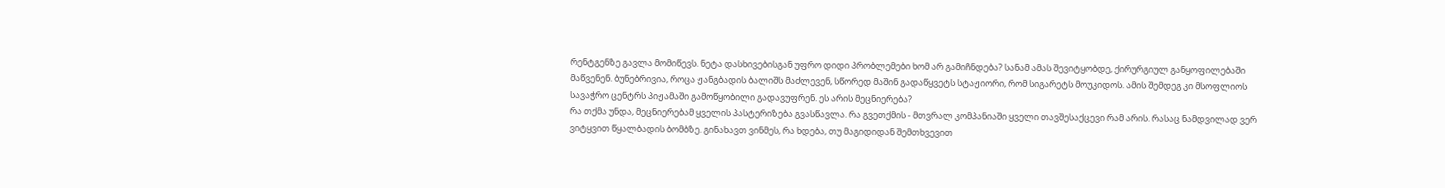რენტგენზე გავლა მომიწევს. ნეტა დასხივებისგან უფრო დიდი პრობლემები ხომ არ გამიჩნდება? სანამ ამას შევიტყობდე, ქირურგიულ განყოფილებაში მაწვენენ. ბუნებრივია, როცა ჟანგბადის ბალიშს მაძლევენ, სწორედ მაშინ გადაწყვეტს სტაჟიორი, რომ სიგარეტს მოუკიდოს. ამის შემდეგ კი მსოფლიოს სავაჭრო ცენტრს პიჟამაში გამოწყობილი გადავუფრენ. ეს არის მეცნიერება?
რა თქმა უნდა, მეცნიერებამ ყველის პასტერიზება გვასწავლა. რა გვეთქმის - მთვრალ კომპანიაში ყველი თავშესაქცევი რამ არის. რასაც ნამდვილად ვერ ვიტყვით წყალბადის ბომბზე. გინახავთ ვინმეს, რა ხდება, თუ მაგიდიდან შემთხვევით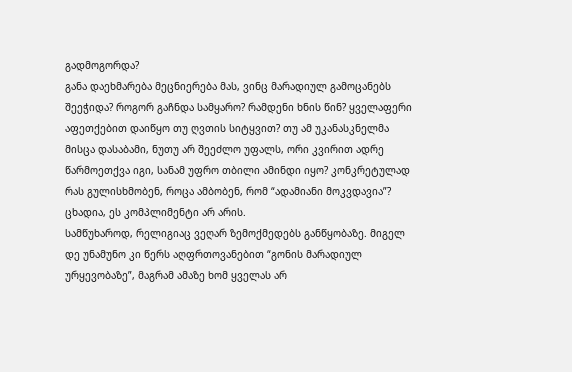გადმოგორდა?
განა დაეხმარება მეცნიერება მას, ვინც მარადიულ გამოცანებს შეეჭიდა? როგორ გაჩნდა სამყარო? რამდენი ხნის წინ? ყველაფერი აფეთქებით დაიწყო თუ ღვთის სიტყვით? თუ ამ უკანასკნელმა მისცა დასაბამი, ნუთუ არ შეეძლო უფალს, ორი კვირით ადრე წარმოეთქვა იგი, სანამ უფრო თბილი ამინდი იყო? კონკრეტულად რას გულისხმობენ, როცა ამბობენ, რომ “ადამიანი მოკვდავია”? ცხადია, ეს კომპლიმენტი არ არის.
სამწუხაროდ, რელიგიაც ვეღარ ზემოქმედებს განწყობაზე. მიგელ დე უნამუნო კი წერს აღფრთოვანებით “გონის მარადიულ ურყევობაზე”, მაგრამ ამაზე ხომ ყველას არ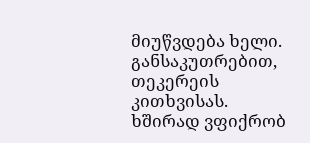მიუწვდება ხელი. განსაკუთრებით, თეკერეის კითხვისას. ხშირად ვფიქრობ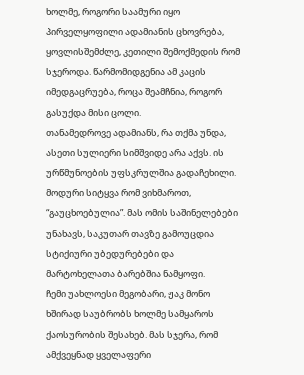ხოლმე, როგორი საამური იყო პირველყოფილი ადამიანის ცხოვრება, ყოვლისშემძლე, კეთილი შემოქმედის რომ სჯეროდა. წარმომიდგენია ამ კაცის იმედგაცრუება, როცა შეამჩნია, როგორ გასუქდა მისი ცოლი.
თანამედროვე ადამიანს, რა თქმა უნდა, ასეთი სულიერი სიმშვიდე არა აქვს. ის ურწმუნოების უფსკრულშია გადაჩეხილი. მოდური სიტყვა რომ ვიხმაროთ, “გაუცხოებულია”. მას ომის საშინელებები უნახავს, საკუთარ თავზე გამოუცდია სტიქიური უბედურებები და მარტოხელათა ბარებშია ნამყოფი.
ჩემი უახლოესი მეგობარი, ჟაკ მონო ხშირად საუბრობს ხოლმე სამყაროს ქაოსურობის შესახებ. მას სჯერა, რომ ამქვეყნად ყველაფერი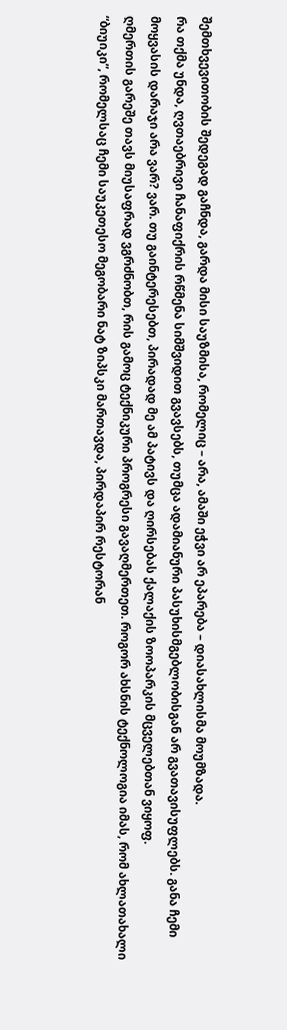შემთხვევითობის შედეგად გაჩნდა, გარდა მისი საუზმისა, რომელიც – არა, ამაში ეჭვი არ ეპარება – დიასახლისმა მოუმზადა.
რა თქმა უნდა, ღვთაებრივი ჩანაფიქრის რწმენა სიმშვიდით გვავსებს, თუმცა ადამიანური პასუხისმგებლობისგან არ გვათავისუფლებს. განა ჩემი მოყვასის დარაჯი არა ვარ? ვარ. თუ გაინტერესებთ, პირადად მე ამ პატივს და ღირსებას ქალაქის ზოოპარკის მცველებთან ვიყოფ.
ღმერთის გარეშე თავს მიუსაფრად ვგრძნობთ, რის გამოც ტექნიკური პროგრესი გავაღმერთეთ. როგორ ახსნის ტექნოლოგია იმას, რომ ახლათახალი “ბიუიკი”, რომელსაც ჩემი საუკეთესო მეგობარი ნატ ზიპსკი მართავდა, პირდაპირ რესტორან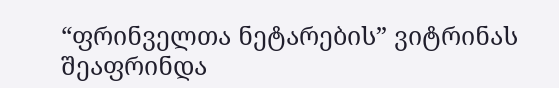“ფრინველთა ნეტარების” ვიტრინას შეაფრინდა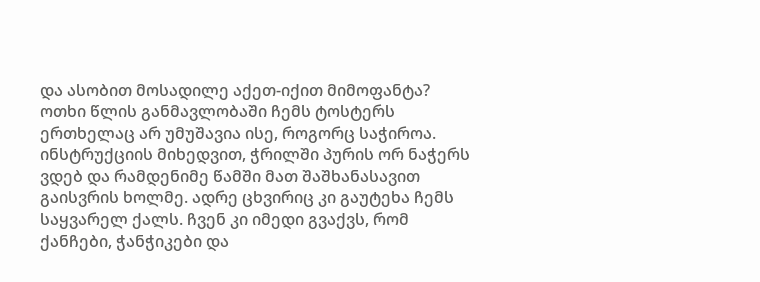და ასობით მოსადილე აქეთ-იქით მიმოფანტა?
ოთხი წლის განმავლობაში ჩემს ტოსტერს ერთხელაც არ უმუშავია ისე, როგორც საჭიროა. ინსტრუქციის მიხედვით, ჭრილში პურის ორ ნაჭერს ვდებ და რამდენიმე წამში მათ შაშხანასავით გაისვრის ხოლმე. ადრე ცხვირიც კი გაუტეხა ჩემს საყვარელ ქალს. ჩვენ კი იმედი გვაქვს, რომ ქანჩები, ჭანჭიკები და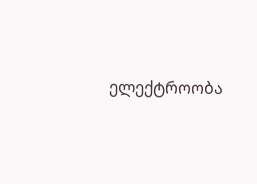ელექტროობა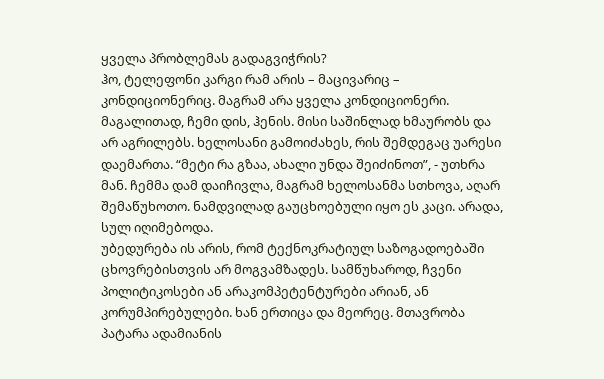ყველა პრობლემას გადაგვიჭრის?
ჰო, ტელეფონი კარგი რამ არის – მაცივარიც – კონდიციონერიც. მაგრამ არა ყველა კონდიციონერი. მაგალითად, ჩემი დის, ჰენის. მისი საშინლად ხმაურობს და არ აგრილებს. ხელოსანი გამოიძახეს, რის შემდეგაც უარესი დაემართა. “მეტი რა გზაა, ახალი უნდა შეიძინოთ”, - უთხრა მან. ჩემმა დამ დაიჩივლა, მაგრამ ხელოსანმა სთხოვა, აღარ შემაწუხოთო. ნამდვილად გაუცხოებული იყო ეს კაცი. არადა, სულ იღიმებოდა.
უბედურება ის არის, რომ ტექნოკრატიულ საზოგადოებაში ცხოვრებისთვის არ მოგვამზადეს. სამწუხაროდ, ჩვენი პოლიტიკოსები ან არაკომპეტენტურები არიან, ან კორუმპირებულები. ხან ერთიცა და მეორეც. მთავრობა პატარა ადამიანის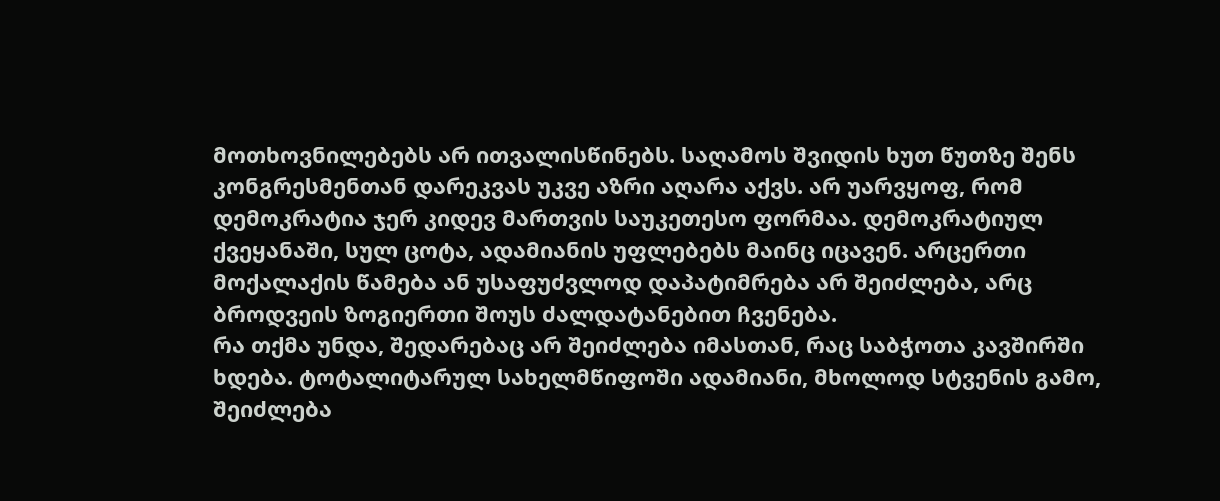მოთხოვნილებებს არ ითვალისწინებს. საღამოს შვიდის ხუთ წუთზე შენს კონგრესმენთან დარეკვას უკვე აზრი აღარა აქვს. არ უარვყოფ, რომ დემოკრატია ჯერ კიდევ მართვის საუკეთესო ფორმაა. დემოკრატიულ ქვეყანაში, სულ ცოტა, ადამიანის უფლებებს მაინც იცავენ. არცერთი მოქალაქის წამება ან უსაფუძვლოდ დაპატიმრება არ შეიძლება, არც ბროდვეის ზოგიერთი შოუს ძალდატანებით ჩვენება.
რა თქმა უნდა, შედარებაც არ შეიძლება იმასთან, რაც საბჭოთა კავშირში ხდება. ტოტალიტარულ სახელმწიფოში ადამიანი, მხოლოდ სტვენის გამო, შეიძლება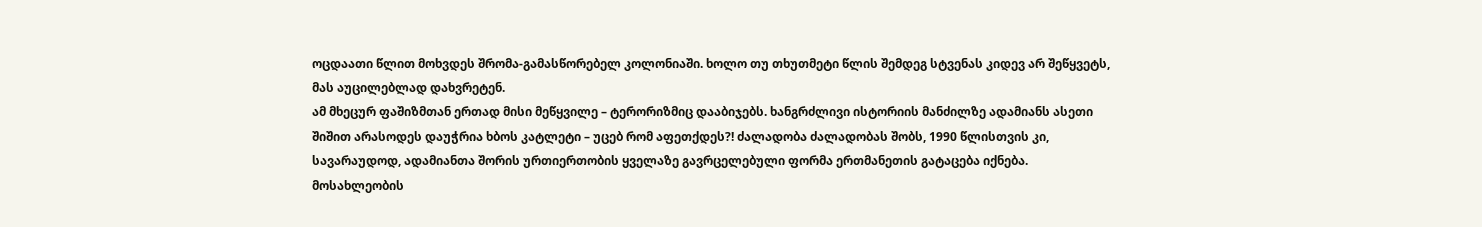ოცდაათი წლით მოხვდეს შრომა-გამასწორებელ კოლონიაში. ხოლო თუ თხუთმეტი წლის შემდეგ სტვენას კიდევ არ შეწყვეტს, მას აუცილებლად დახვრეტენ.
ამ მხეცურ ფაშიზმთან ერთად მისი მეწყვილე – ტერორიზმიც დააბიჯებს. ხანგრძლივი ისტორიის მანძილზე ადამიანს ასეთი შიშით არასოდეს დაუჭრია ხბოს კატლეტი – უცებ რომ აფეთქდეს?! ძალადობა ძალადობას შობს, 1990 წლისთვის კი, სავარაუდოდ, ადამიანთა შორის ურთიერთობის ყველაზე გავრცელებული ფორმა ერთმანეთის გატაცება იქნება.
მოსახლეობის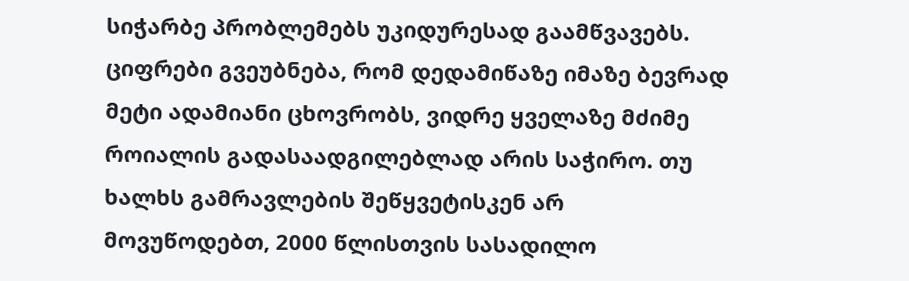სიჭარბე პრობლემებს უკიდურესად გაამწვავებს. ციფრები გვეუბნება, რომ დედამიწაზე იმაზე ბევრად მეტი ადამიანი ცხოვრობს, ვიდრე ყველაზე მძიმე როიალის გადასაადგილებლად არის საჭირო. თუ ხალხს გამრავლების შეწყვეტისკენ არ მოვუწოდებთ, 2000 წლისთვის სასადილო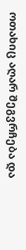ოთახიც აღარ შეგვრჩება და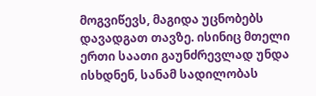მოგვიწევს, მაგიდა უცნობებს დავადგათ თავზე. ისინიც მთელი ერთი საათი გაუნძრევლად უნდა ისხდნენ, სანამ სადილობას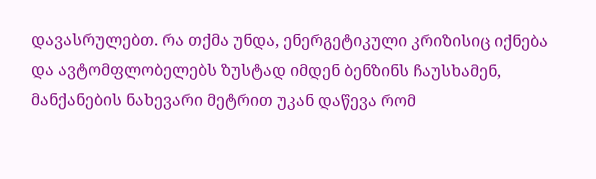დავასრულებთ. რა თქმა უნდა, ენერგეტიკული კრიზისიც იქნება და ავტომფლობელებს ზუსტად იმდენ ბენზინს ჩაუსხამენ, მანქანების ნახევარი მეტრით უკან დაწევა რომ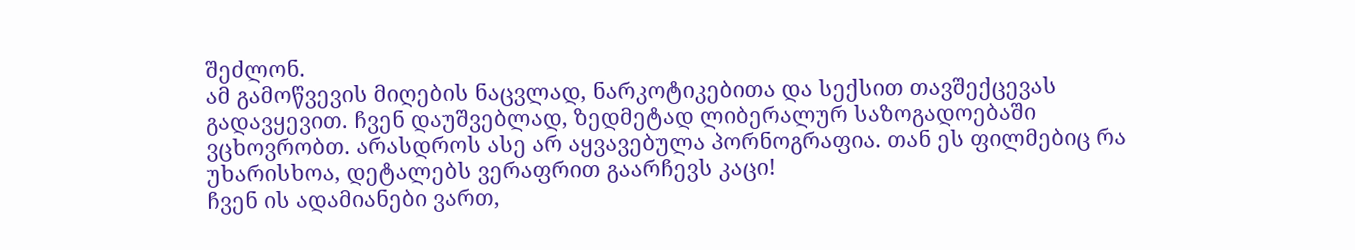შეძლონ.
ამ გამოწვევის მიღების ნაცვლად, ნარკოტიკებითა და სექსით თავშექცევას გადავყევით. ჩვენ დაუშვებლად, ზედმეტად ლიბერალურ საზოგადოებაში ვცხოვრობთ. არასდროს ასე არ აყვავებულა პორნოგრაფია. თან ეს ფილმებიც რა უხარისხოა, დეტალებს ვერაფრით გაარჩევს კაცი!
ჩვენ ის ადამიანები ვართ,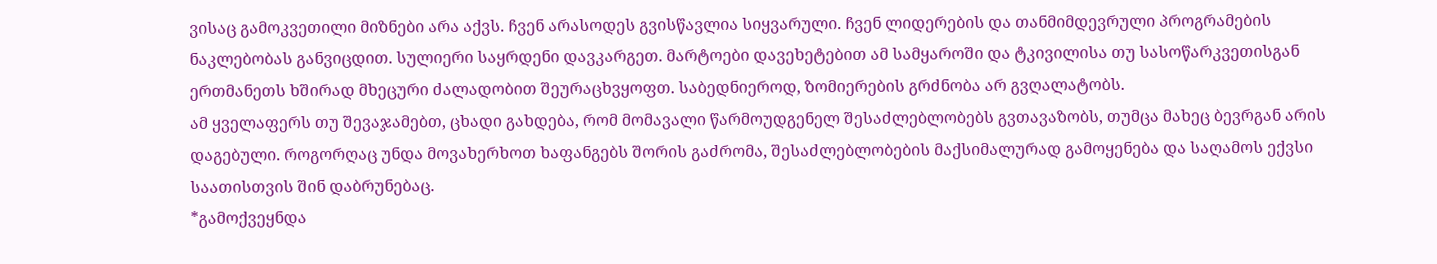ვისაც გამოკვეთილი მიზნები არა აქვს. ჩვენ არასოდეს გვისწავლია სიყვარული. ჩვენ ლიდერების და თანმიმდევრული პროგრამების ნაკლებობას განვიცდით. სულიერი საყრდენი დავკარგეთ. მარტოები დავეხეტებით ამ სამყაროში და ტკივილისა თუ სასოწარკვეთისგან ერთმანეთს ხშირად მხეცური ძალადობით შეურაცხვყოფთ. საბედნიეროდ, ზომიერების გრძნობა არ გვღალატობს.
ამ ყველაფერს თუ შევაჯამებთ, ცხადი გახდება, რომ მომავალი წარმოუდგენელ შესაძლებლობებს გვთავაზობს, თუმცა მახეც ბევრგან არის დაგებული. როგორღაც უნდა მოვახერხოთ ხაფანგებს შორის გაძრომა, შესაძლებლობების მაქსიმალურად გამოყენება და საღამოს ექვსი საათისთვის შინ დაბრუნებაც.
*გამოქვეყნდა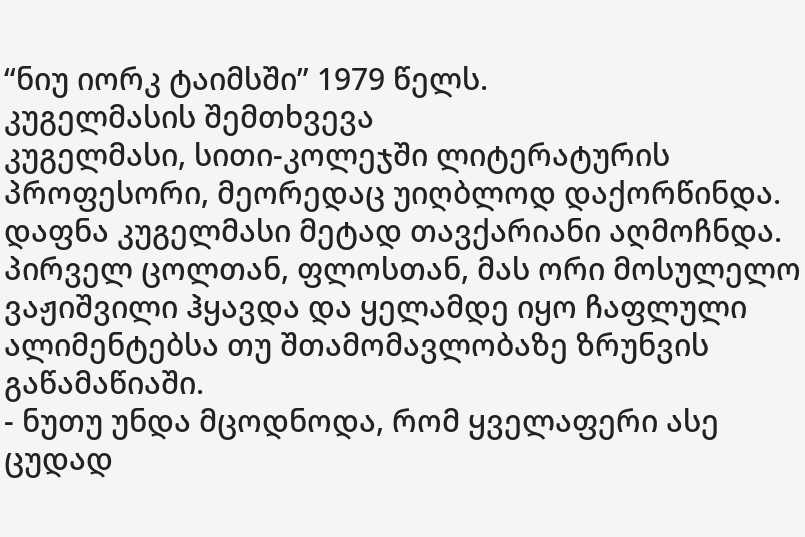“ნიუ იორკ ტაიმსში” 1979 წელს.
კუგელმასის შემთხვევა
კუგელმასი, სითი-კოლეჯში ლიტერატურის პროფესორი, მეორედაც უიღბლოდ დაქორწინდა. დაფნა კუგელმასი მეტად თავქარიანი აღმოჩნდა. პირველ ცოლთან, ფლოსთან, მას ორი მოსულელო ვაჟიშვილი ჰყავდა და ყელამდე იყო ჩაფლული ალიმენტებსა თუ შთამომავლობაზე ზრუნვის გაწამაწიაში.
- ნუთუ უნდა მცოდნოდა, რომ ყველაფერი ასე ცუდად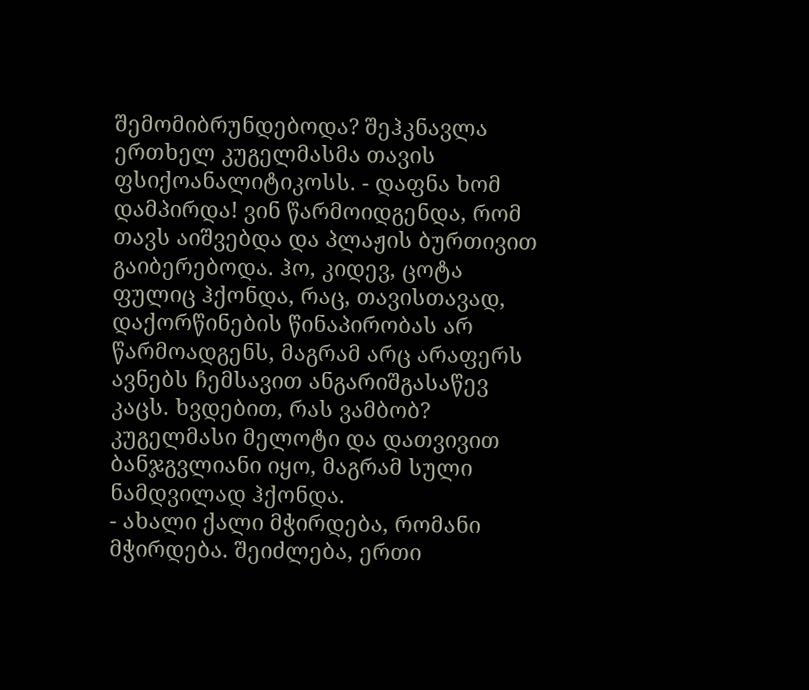შემომიბრუნდებოდა? შეჰკნავლა ერთხელ კუგელმასმა თავის ფსიქოანალიტიკოსს. - დაფნა ხომ დამპირდა! ვინ წარმოიდგენდა, რომ თავს აიშვებდა და პლაჟის ბურთივით გაიბერებოდა. ჰო, კიდევ, ცოტა ფულიც ჰქონდა, რაც, თავისთავად, დაქორწინების წინაპირობას არ წარმოადგენს, მაგრამ არც არაფერს ავნებს ჩემსავით ანგარიშგასაწევ კაცს. ხვდებით, რას ვამბობ?
კუგელმასი მელოტი და დათვივით ბანჯგვლიანი იყო, მაგრამ სული ნამდვილად ჰქონდა.
- ახალი ქალი მჭირდება, რომანი მჭირდება. შეიძლება, ერთი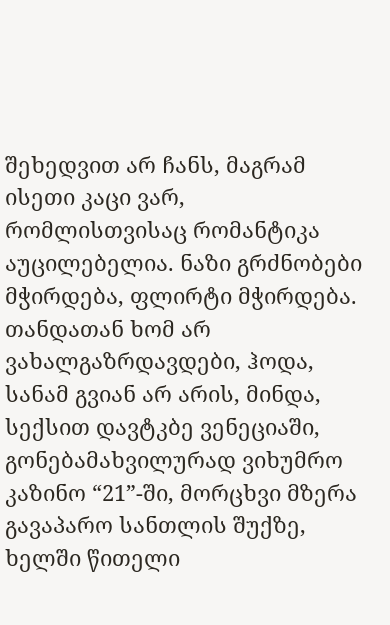შეხედვით არ ჩანს, მაგრამ ისეთი კაცი ვარ, რომლისთვისაც რომანტიკა აუცილებელია. ნაზი გრძნობები მჭირდება, ფლირტი მჭირდება. თანდათან ხომ არ ვახალგაზრდავდები, ჰოდა, სანამ გვიან არ არის, მინდა, სექსით დავტკბე ვენეციაში, გონებამახვილურად ვიხუმრო კაზინო “21”-ში, მორცხვი მზერა გავაპარო სანთლის შუქზე, ხელში წითელი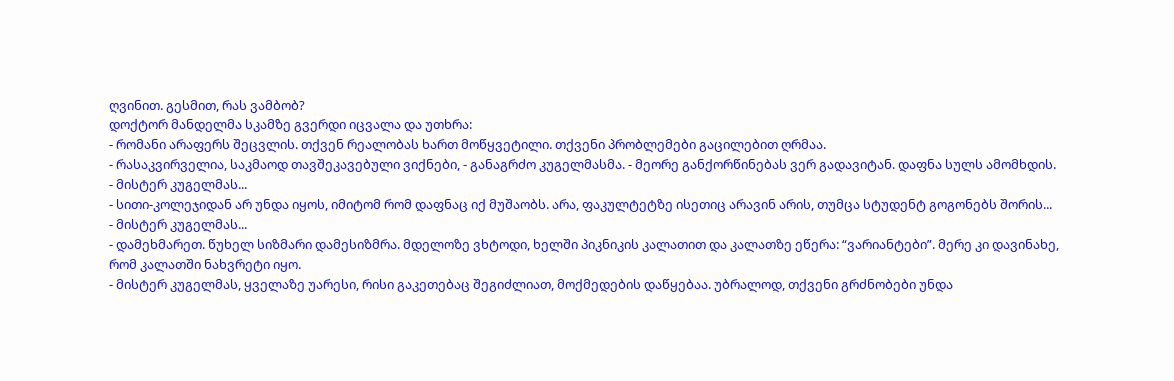ღვინით. გესმით, რას ვამბობ?
დოქტორ მანდელმა სკამზე გვერდი იცვალა და უთხრა:
- რომანი არაფერს შეცვლის. თქვენ რეალობას ხართ მოწყვეტილი. თქვენი პრობლემები გაცილებით ღრმაა.
- რასაკვირველია, საკმაოდ თავშეკავებული ვიქნები, - განაგრძო კუგელმასმა. - მეორე განქორწინებას ვერ გადავიტან. დაფნა სულს ამომხდის.
- მისტერ კუგელმას...
- სითი-კოლეჯიდან არ უნდა იყოს, იმიტომ რომ დაფნაც იქ მუშაობს. არა, ფაკულტეტზე ისეთიც არავინ არის, თუმცა სტუდენტ გოგონებს შორის...
- მისტერ კუგელმას...
- დამეხმარეთ. წუხელ სიზმარი დამესიზმრა. მდელოზე ვხტოდი, ხელში პიკნიკის კალათით და კალათზე ეწერა: “ვარიანტები”. მერე კი დავინახე, რომ კალათში ნახვრეტი იყო.
- მისტერ კუგელმას, ყველაზე უარესი, რისი გაკეთებაც შეგიძლიათ, მოქმედების დაწყებაა. უბრალოდ, თქვენი გრძნობები უნდა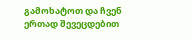გამოხატოთ და ჩვენ ერთად შევეცდებით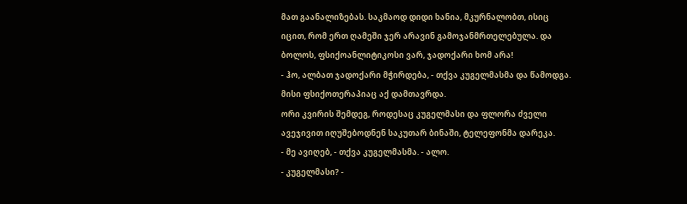მათ გაანალიზებას. საკმაოდ დიდი ხანია, მკურნალობთ, ისიც იცით, რომ ერთ ღამეში ჯერ არავინ გამოჯანმრთელებულა. და ბოლოს, ფსიქოანლიტიკოსი ვარ, ჯადოქარი ხომ არა!
- ჰო, ალბათ ჯადოქარი მჭირდება, - თქვა კუგელმასმა და წამოდგა. მისი ფსიქოთერაპიაც აქ დამთავრდა.
ორი კვირის შემდეგ, როდესაც კუგელმასი და ფლორა ძველი ავეჯივით იღუშებოდნენ საკუთარ ბინაში, ტელეფონმა დარეკა.
- მე ავიღებ, - თქვა კუგელმასმა. - ალო.
- კუგელმასი? -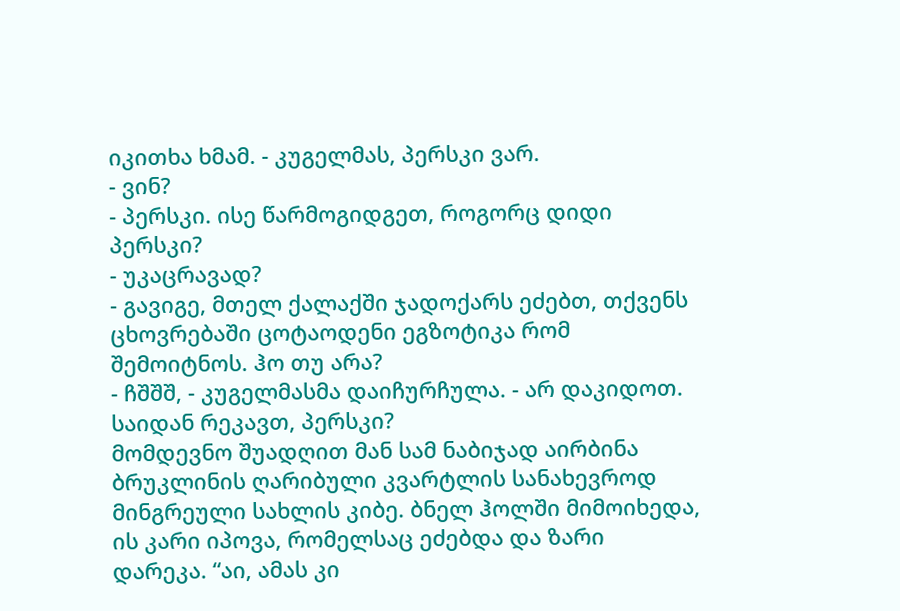იკითხა ხმამ. - კუგელმას, პერსკი ვარ.
- ვინ?
- პერსკი. ისე წარმოგიდგეთ, როგორც დიდი პერსკი?
- უკაცრავად?
- გავიგე, მთელ ქალაქში ჯადოქარს ეძებთ, თქვენს ცხოვრებაში ცოტაოდენი ეგზოტიკა რომ შემოიტნოს. ჰო თუ არა?
- ჩშშშ, - კუგელმასმა დაიჩურჩულა. - არ დაკიდოთ. საიდან რეკავთ, პერსკი?
მომდევნო შუადღით მან სამ ნაბიჯად აირბინა ბრუკლინის ღარიბული კვარტლის სანახევროდ მინგრეული სახლის კიბე. ბნელ ჰოლში მიმოიხედა, ის კარი იპოვა, რომელსაც ეძებდა და ზარი დარეკა. “აი, ამას კი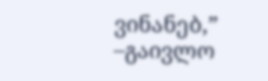ვინანებ,” –გაივლო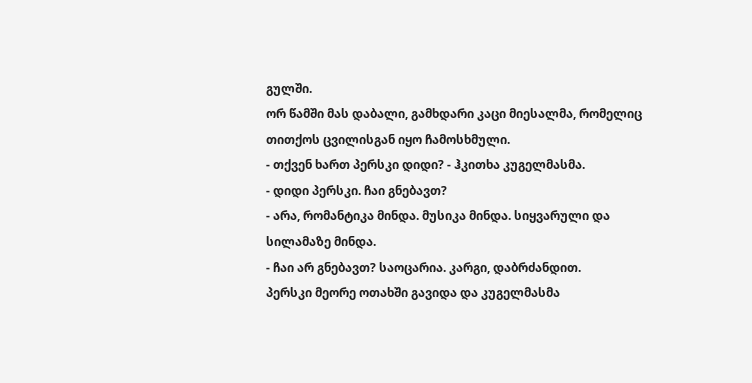გულში.
ორ წამში მას დაბალი, გამხდარი კაცი მიესალმა, რომელიც თითქოს ცვილისგან იყო ჩამოსხმული.
- თქვენ ხართ პერსკი დიდი? - ჰკითხა კუგელმასმა.
- დიდი პერსკი. ჩაი გნებავთ?
- არა, რომანტიკა მინდა. მუსიკა მინდა. სიყვარული და სილამაზე მინდა.
- ჩაი არ გნებავთ? საოცარია. კარგი, დაბრძანდით.
პერსკი მეორე ოთახში გავიდა და კუგელმასმა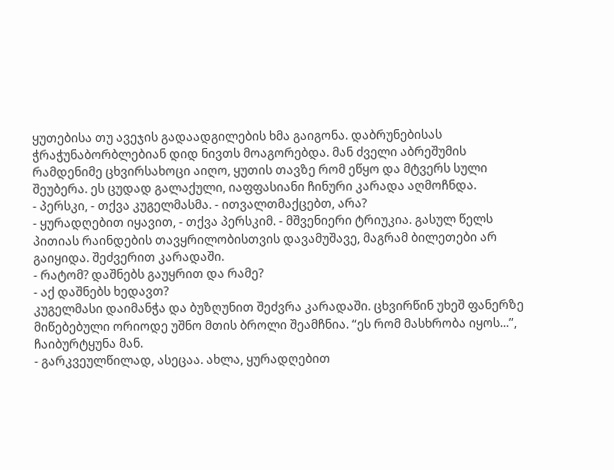ყუთებისა თუ ავეჯის გადაადგილების ხმა გაიგონა. დაბრუნებისას ჭრაჭუნაბორბლებიან დიდ ნივთს მოაგორებდა. მან ძველი აბრეშუმის რამდენიმე ცხვირსახოცი აიღო, ყუთის თავზე რომ ეწყო და მტვერს სული შეუბერა. ეს ცუდად გალაქული, იაფფასიანი ჩინური კარადა აღმოჩნდა.
- პერსკი, - თქვა კუგელმასმა. - ითვალთმაქცებთ, არა?
- ყურადღებით იყავით, - თქვა პერსკიმ. - მშვენიერი ტრიუკია. გასულ წელს პითიას რაინდების თავყრილობისთვის დავამუშავე, მაგრამ ბილეთები არ გაიყიდა. შეძვერით კარადაში.
- რატომ? დაშნებს გაუყრით და რამე?
- აქ დაშნებს ხედავთ?
კუგელმასი დაიმანჭა და ბუზღუნით შეძვრა კარადაში. ცხვირწინ უხეშ ფანერზე მიწებებული ორიოდე უშნო მთის ბროლი შეამჩნია. “ეს რომ მასხრობა იყოს...”, ჩაიბურტყუნა მან.
- გარკვეულწილად, ასეცაა. ახლა, ყურადღებით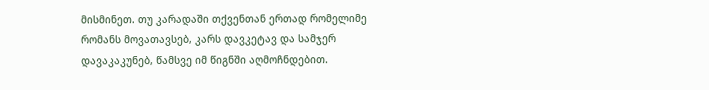მისმინეთ. თუ კარადაში თქვენთან ერთად რომელიმე რომანს მოვათავსებ, კარს დავკეტავ და სამჯერ დავაკაკუნებ, წამსვე იმ წიგნში აღმოჩნდებით.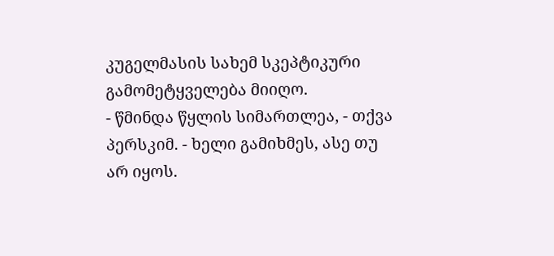კუგელმასის სახემ სკეპტიკური გამომეტყველება მიიღო.
- წმინდა წყლის სიმართლეა, - თქვა პერსკიმ. - ხელი გამიხმეს, ასე თუ არ იყოს.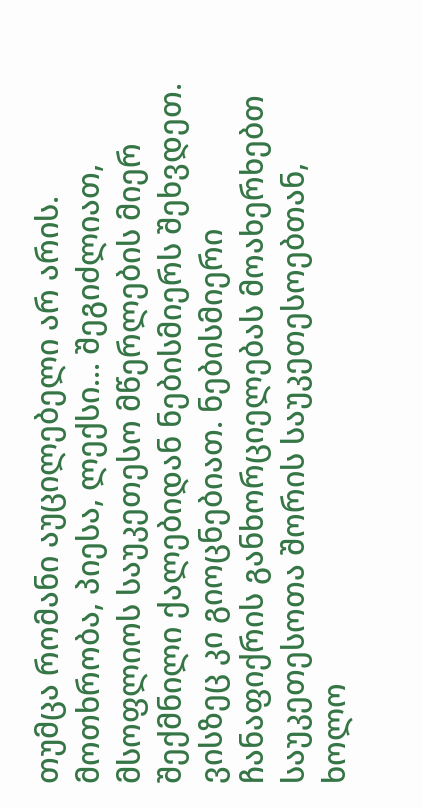თუმცა რომანი აუცილებელი არ არის. მოთხრობა, პიესა, ლექსი... შეგიძლიათ, მსოფლიოს საუკეთესო მწერლების მიერ შექმნილი ქალებიდან ნებისმიერს შეხვდეთ. ვისზეც კი გიოცნებიათ. ნებისმიერი ჩანაფიქრის განხორციელებას მოახერხებთ საუკეთესოთა შორის საუკეთესოებთან, ხოლო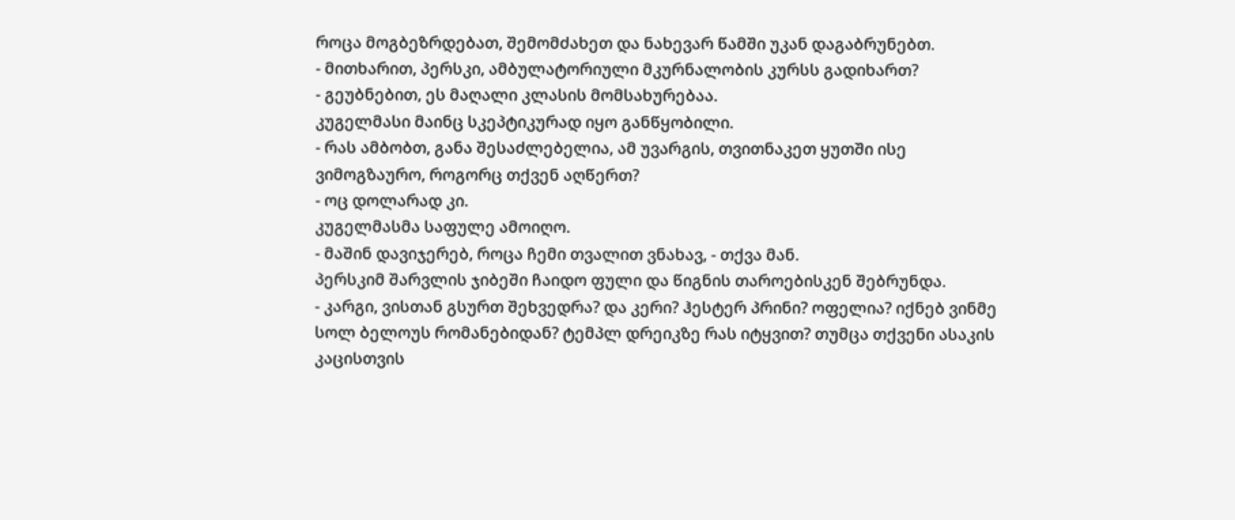როცა მოგბეზრდებათ, შემომძახეთ და ნახევარ წამში უკან დაგაბრუნებთ.
- მითხარით, პერსკი, ამბულატორიული მკურნალობის კურსს გადიხართ?
- გეუბნებით, ეს მაღალი კლასის მომსახურებაა.
კუგელმასი მაინც სკეპტიკურად იყო განწყობილი.
- რას ამბობთ, განა შესაძლებელია, ამ უვარგის, თვითნაკეთ ყუთში ისე ვიმოგზაურო, როგორც თქვენ აღწერთ?
- ოც დოლარად კი.
კუგელმასმა საფულე ამოიღო.
- მაშინ დავიჯერებ, როცა ჩემი თვალით ვნახავ, - თქვა მან.
პერსკიმ შარვლის ჯიბეში ჩაიდო ფული და წიგნის თაროებისკენ შებრუნდა.
- კარგი, ვისთან გსურთ შეხვედრა? და კერი? ჰესტერ პრინი? ოფელია? იქნებ ვინმე სოლ ბელოუს რომანებიდან? ტემპლ დრეიკზე რას იტყვით? თუმცა თქვენი ასაკის კაცისთვის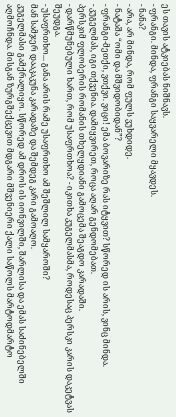ეს თავის ატკიებას ნიშნავს.
- ფრანგი. მინდა, ფრანგი საყვარელი მყავდეს.
- ნანა?
- არა, არ მინდა, რომ ფულს ვუხდიდე.
- ნატაშა “ომი და მშვიდობიდან”?
- ფრანგი-მეთქი, ვთქვი. ვიცი! ემა ბოვარიზე რას იტყვით? სწორედ ის არის, ვინც მინდა.
- კუგელმას, იგი თქვენია. დამიყვირეთ, როცა აღარ გენდომებათ.
პერსკიმ ფლობერის რომანის თხელყდიანი გამოცემა შეაგდო კარადაში.
- დარწმუნებული ხართ, რომ უსაფრთხოა? - იკითხა კუგელმასმა, როდესაც პერსკი კარის დაკეტვას შეუდგა.
- უსაფრთხო... განა არის რამე უსაფრთხო ამ შეშლილ სამყაროში?
მან სამჯერ დააკაკუნა კარადაზე და შემდეგ კარი გამოაღო.
კუგელმასი გამქრალიყო. სწორედ ამ დროს ის იონვილში, შარლისა და ემას საძინებელში აღმოჩნდა. მისგან ზურგშექცევით მდგარი მშვენიერი ქალი საწოლს მარტოდმარტო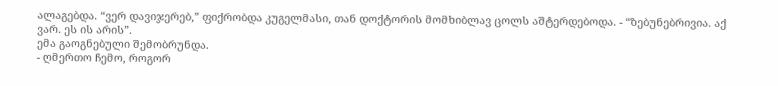ალაგებდა. “ვერ დავიჯერებ,” ფიქრობდა კუგელმასი, თან დოქტორის მომხიბლავ ცოლს აშტერდებოდა. - “ზებუნებრივია. აქ ვარ. ეს ის არის”.
ემა გაოგნებული შემობრუნდა.
- ღმერთო ჩემო, როგორ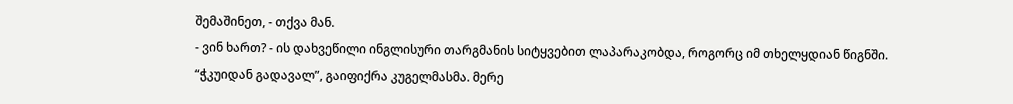შემაშინეთ, - თქვა მან.
- ვინ ხართ? - ის დახვეწილი ინგლისური თარგმანის სიტყვებით ლაპარაკობდა, როგორც იმ თხელყდიან წიგნში.
“ჭკუიდან გადავალ”, გაიფიქრა კუგელმასმა. მერე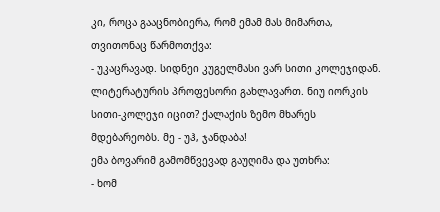კი, როცა გააცნობიერა, რომ ემამ მას მიმართა, თვითონაც წარმოთქვა:
- უკაცრავად. სიდნეი კუგელმასი ვარ სითი კოლეჯიდან. ლიტერატურის პროფესორი გახლავართ. ნიუ იორკის სითი-კოლეჯი იცით? ქალაქის ზემო მხარეს მდებარეობს. მე - უჰ, ჯანდაბა!
ემა ბოვარიმ გამომწვევად გაუღიმა და უთხრა:
- ხომ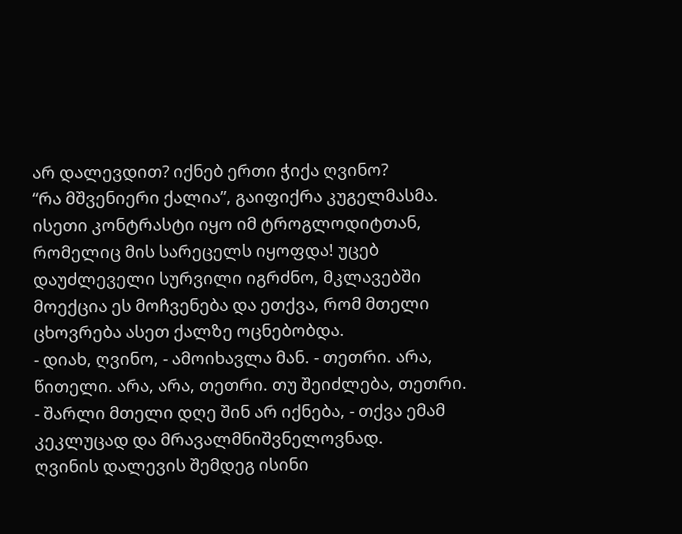არ დალევდით? იქნებ ერთი ჭიქა ღვინო?
“რა მშვენიერი ქალია”, გაიფიქრა კუგელმასმა. ისეთი კონტრასტი იყო იმ ტროგლოდიტთან, რომელიც მის სარეცელს იყოფდა! უცებ დაუძლეველი სურვილი იგრძნო, მკლავებში მოექცია ეს მოჩვენება და ეთქვა, რომ მთელი ცხოვრება ასეთ ქალზე ოცნებობდა.
- დიახ, ღვინო, - ამოიხავლა მან. - თეთრი. არა, წითელი. არა, არა, თეთრი. თუ შეიძლება, თეთრი.
- შარლი მთელი დღე შინ არ იქნება, - თქვა ემამ კეკლუცად და მრავალმნიშვნელოვნად.
ღვინის დალევის შემდეგ ისინი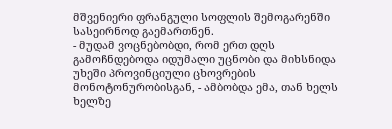მშვენიერი ფრანგული სოფლის შემოგარენში სასეირნოდ გაემართნენ.
- მუდამ ვოცნებობდი, რომ ერთ დღს გამოჩნდებოდა იდუმალი უცნობი და მიხსნიდა უხეში პროვინციული ცხოვრების მონოტონურობისგან, - ამბობდა ემა, თან ხელს ხელზე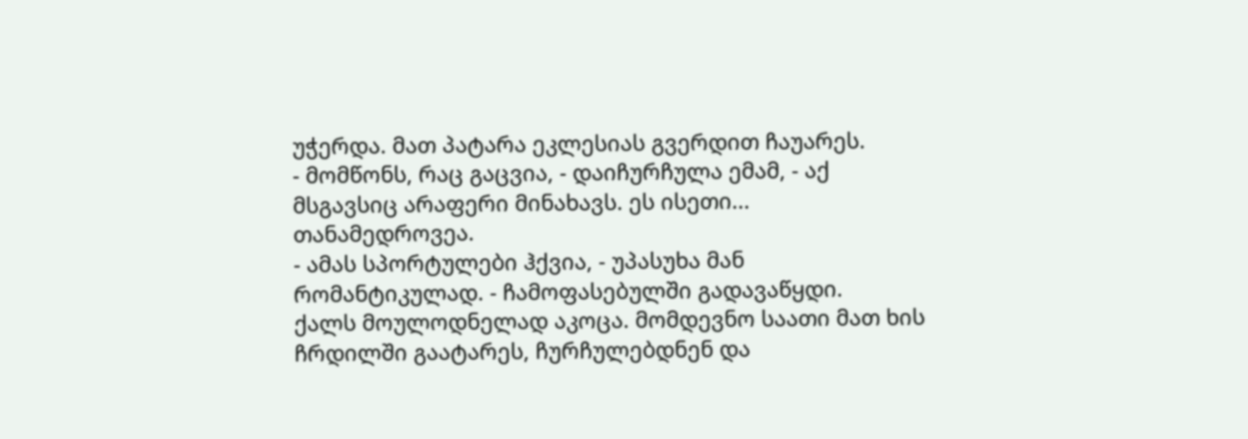უჭერდა. მათ პატარა ეკლესიას გვერდით ჩაუარეს.
- მომწონს, რაც გაცვია, - დაიჩურჩულა ემამ, - აქ მსგავსიც არაფერი მინახავს. ეს ისეთი... თანამედროვეა.
- ამას სპორტულები ჰქვია, - უპასუხა მან რომანტიკულად. - ჩამოფასებულში გადავაწყდი.
ქალს მოულოდნელად აკოცა. მომდევნო საათი მათ ხის ჩრდილში გაატარეს, ჩურჩულებდნენ და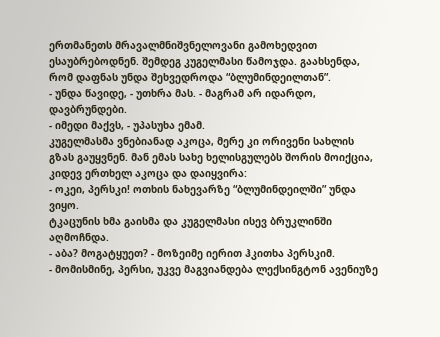ერთმანეთს მრავალმნიშვნელოვანი გამოხედვით ესაუბრებოდნენ. შემდეგ კუგელმასი წამოჯდა. გაახსენდა, რომ დაფნას უნდა შეხვედროდა “ბლუმინდეილთან”.
- უნდა წავიდე, - უთხრა მას. - მაგრამ არ იდარდო, დავბრუნდები.
- იმედი მაქვს, - უპასუხა ემამ.
კუგელმასმა ვნებიანად აკოცა, მერე კი ორივენი სახლის გზას გაუყვნენ. მან ემას სახე ხელისგულებს შორის მოიქცია, კიდევ ერთხელ აკოცა და დაიყვირა:
- ოკეი, პერსკი! ოთხის ნახევარზე “ბლუმინდეილში” უნდა ვიყო.
ტკაცუნის ხმა გაისმა და კუგელმასი ისევ ბრუკლინში აღმოჩნდა.
- აბა? მოგატყუეთ? - მოზეიმე იერით ჰკითხა პერსკიმ.
- მომისმინე, პერსი, უკვე მაგვიანდება ლექსინგტონ ავენიუზე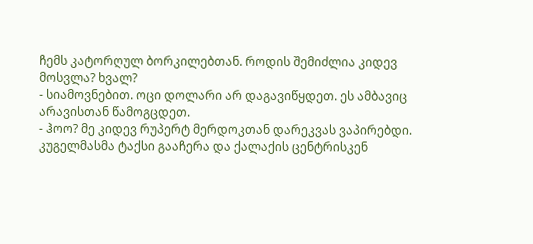ჩემს კატორღულ ბორკილებთან. როდის შემიძლია კიდევ მოსვლა? ხვალ?
- სიამოვნებით. ოცი დოლარი არ დაგავიწყდეთ. ეს ამბავიც არავისთან წამოგცდეთ.
- ჰოო? მე კიდევ რუპერტ მერდოკთან დარეკვას ვაპირებდი.
კუგელმასმა ტაქსი გააჩერა და ქალაქის ცენტრისკენ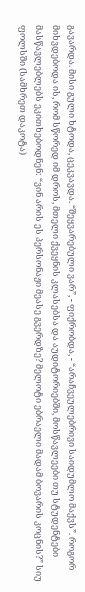გავარდა. მისი გული ხტოდა, ცეკვავდა. “შეყვარებული ვარ”, - ფიქრობდა, - “არაჩვეულებრივი საიდუმლო მაქვს”. როგორ მიხვდებოდა ის, რომ სწორედ იმ დროს, მთელი ქვეყნის კლასებსა და აუდიტორიებში, მოსწავლეები თუ სტუდენტები მასწავლებლებს ეკითხებოდნენ: “ვინ არის ეს პერსონაჟი მეასე გვერდზე? მელოტი ებრაელი მადამ ბოვარის კოცნის?” სიუ ფოლსში (სამხრეთ დაკოტა)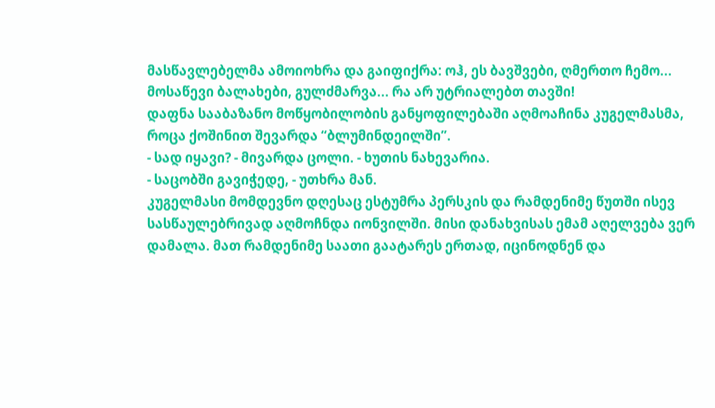მასწავლებელმა ამოიოხრა და გაიფიქრა: ოჰ, ეს ბავშვები, ღმერთო ჩემო... მოსაწევი ბალახები, გულძმარვა... რა არ უტრიალებთ თავში!
დაფნა სააბაზანო მოწყობილობის განყოფილებაში აღმოაჩინა კუგელმასმა, როცა ქოშინით შევარდა “ბლუმინდეილში”.
- სად იყავი? - მივარდა ცოლი. - ხუთის ნახევარია.
- საცობში გავიჭედე, - უთხრა მან.
კუგელმასი მომდევნო დღესაც ესტუმრა პერსკის და რამდენიმე წუთში ისევ სასწაულებრივად აღმოჩნდა იონვილში. მისი დანახვისას ემამ აღელვება ვერ დამალა. მათ რამდენიმე საათი გაატარეს ერთად, იცინოდნენ და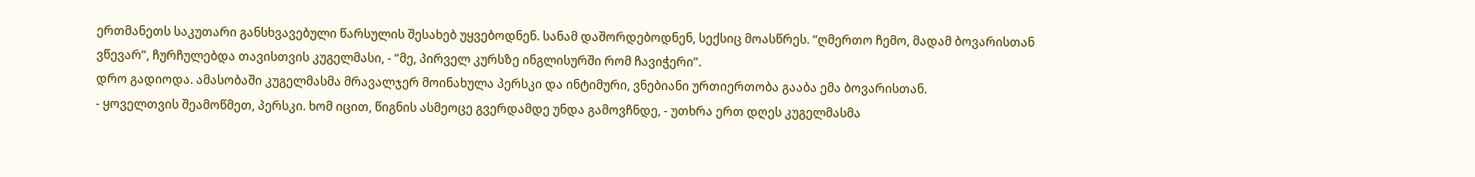ერთმანეთს საკუთარი განსხვავებული წარსულის შესახებ უყვებოდნენ. სანამ დაშორდებოდნენ, სექსიც მოასწრეს. “ღმერთო ჩემო, მადამ ბოვარისთან ვწევარ”, ჩურჩულებდა თავისთვის კუგელმასი, - “მე, პირველ კურსზე ინგლისურში რომ ჩავიჭერი”.
დრო გადიოდა. ამასობაში კუგელმასმა მრავალჯერ მოინახულა პერსკი და ინტიმური, ვნებიანი ურთიერთობა გააბა ემა ბოვარისთან.
- ყოველთვის შეამოწმეთ, პერსკი. ხომ იცით, წიგნის ასმეოცე გვერდამდე უნდა გამოვჩნდე, - უთხრა ერთ დღეს კუგელმასმა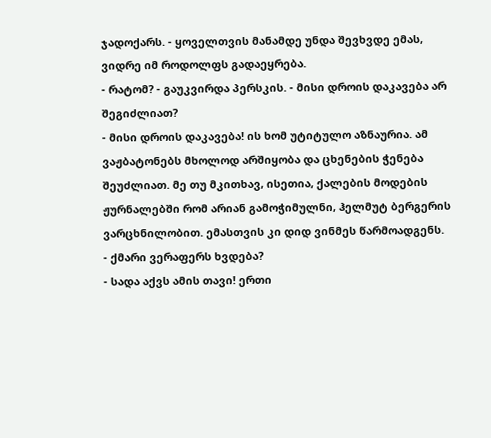ჯადოქარს. - ყოველთვის მანამდე უნდა შევხვდე ემას, ვიდრე იმ როდოლფს გადაეყრება.
- რატომ? - გაუკვირდა პერსკის. - მისი დროის დაკავება არ შეგიძლიათ?
- მისი დროის დაკავება! ის ხომ უტიტულო აზნაურია. ამ ვაჟბატონებს მხოლოდ არშიყობა და ცხენების ჭენება შეუძლიათ. მე თუ მკითხავ, ისეთია, ქალების მოდების ჟურნალებში რომ არიან გამოჭიმულნი, ჰელმუტ ბერგერის ვარცხნილობით. ემასთვის კი დიდ ვინმეს წარმოადგენს.
- ქმარი ვერაფერს ხვდება?
- სადა აქვს ამის თავი! ერთი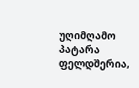უღიმღამო პატარა ფელდშერია,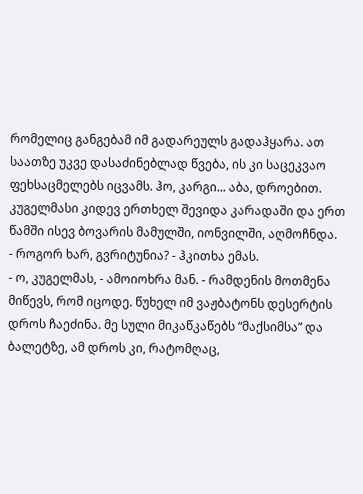რომელიც განგებამ იმ გადარეულს გადაჰყარა. ათ საათზე უკვე დასაძინებლად წვება, ის კი საცეკვაო ფეხსაცმელებს იცვამს. ჰო, კარგი... აბა, დროებით.
კუგელმასი კიდევ ერთხელ შევიდა კარადაში და ერთ წამში ისევ ბოვარის მამულში, იონვილში, აღმოჩნდა.
- როგორ ხარ, გვრიტუნია? - ჰკითხა ემას.
- ო, კუგელმას, - ამოიოხრა მან. - რამდენის მოთმენა მიწევს, რომ იცოდე. წუხელ იმ ვაჟბატონს დესერტის დროს ჩაეძინა. მე სული მიკაწკაწებს “მაქსიმსა” და ბალეტზე, ამ დროს კი, რატომღაც,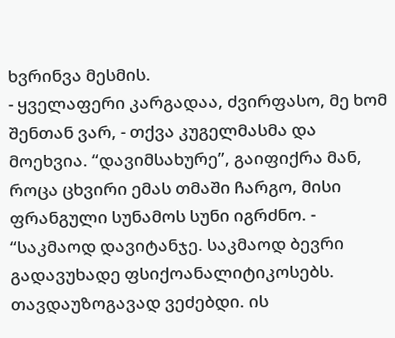ხვრინვა მესმის.
- ყველაფერი კარგადაა, ძვირფასო, მე ხომ შენთან ვარ, - თქვა კუგელმასმა და მოეხვია. “დავიმსახურე”, გაიფიქრა მან, როცა ცხვირი ემას თმაში ჩარგო, მისი ფრანგული სუნამოს სუნი იგრძნო. - “საკმაოდ დავიტანჯე. საკმაოდ ბევრი გადავუხადე ფსიქოანალიტიკოსებს. თავდაუზოგავად ვეძებდი. ის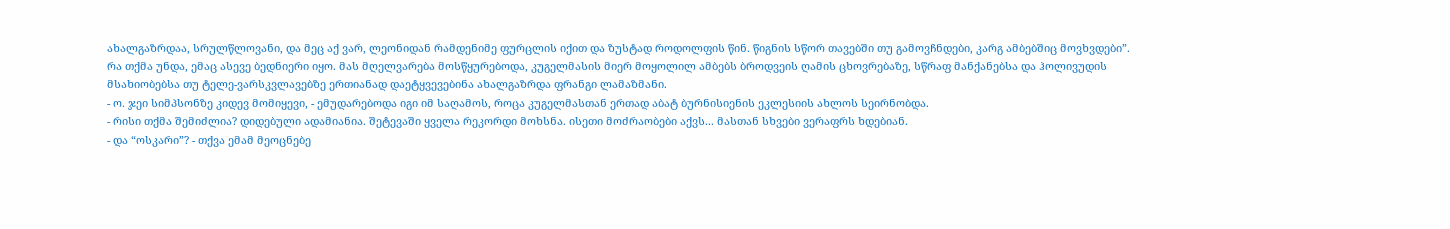ახალგაზრდაა, სრულწლოვანი, და მეც აქ ვარ, ლეონიდან რამდენიმე ფურცლის იქით და ზუსტად როდოლფის წინ. წიგნის სწორ თავებში თუ გამოვჩნდები, კარგ ამბებშიც მოვხვდები”.
რა თქმა უნდა, ემაც ასევე ბედნიერი იყო. მას მღელვარება მოსწყურებოდა, კუგელმასის მიერ მოყოლილ ამბებს ბროდვეის ღამის ცხოვრებაზე, სწრაფ მანქანებსა და ჰოლივუდის მსახიობებსა თუ ტელე-ვარსკვლავებზე ერთიანად დაეტყვევებინა ახალგაზრდა ფრანგი ლამაზმანი.
- ო. ჯეი სიმპსონზე კიდევ მომიყევი, - ემუდარებოდა იგი იმ საღამოს, როცა კუგელმასთან ერთად აბატ ბურნისიენის ეკლესიის ახლოს სეირნობდა.
- რისი თქმა შემიძლია? დიდებული ადამიანია. შეტევაში ყველა რეკორდი მოხსნა. ისეთი მოძრაობები აქვს... მასთან სხვები ვერაფრს ხდებიან.
- და “ოსკარი”? - თქვა ემამ მეოცნებე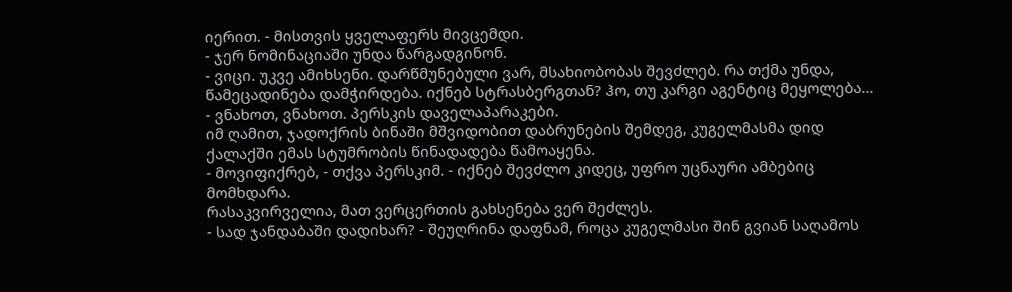იერით. - მისთვის ყველაფერს მივცემდი.
- ჯერ ნომინაციაში უნდა წარგადგინონ.
- ვიცი. უკვე ამიხსენი. დარწმუნებული ვარ, მსახიობობას შევძლებ. რა თქმა უნდა, წამეცადინება დამჭირდება. იქნებ სტრასბერგთან? ჰო, თუ კარგი აგენტიც მეყოლება...
- ვნახოთ, ვნახოთ. პერსკის დაველაპარაკები.
იმ ღამით, ჯადოქრის ბინაში მშვიდობით დაბრუნების შემდეგ, კუგელმასმა დიდ ქალაქში ემას სტუმრობის წინადადება წამოაყენა.
- მოვიფიქრებ, - თქვა პერსკიმ. - იქნებ შევძლო კიდეც, უფრო უცნაური ამბებიც მომხდარა.
რასაკვირველია, მათ ვერცერთის გახსენება ვერ შეძლეს.
- სად ჯანდაბაში დადიხარ? - შეუღრინა დაფნამ, როცა კუგელმასი შინ გვიან საღამოს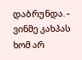დაბრუნდა. - ვინმე კახპას ხომ არ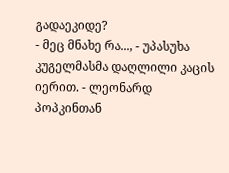გადაეკიდე?
- მეც მნახე რა..., - უპასუხა კუგელმასმა დაღლილი კაცის იერით. - ლეონარდ პოპკინთან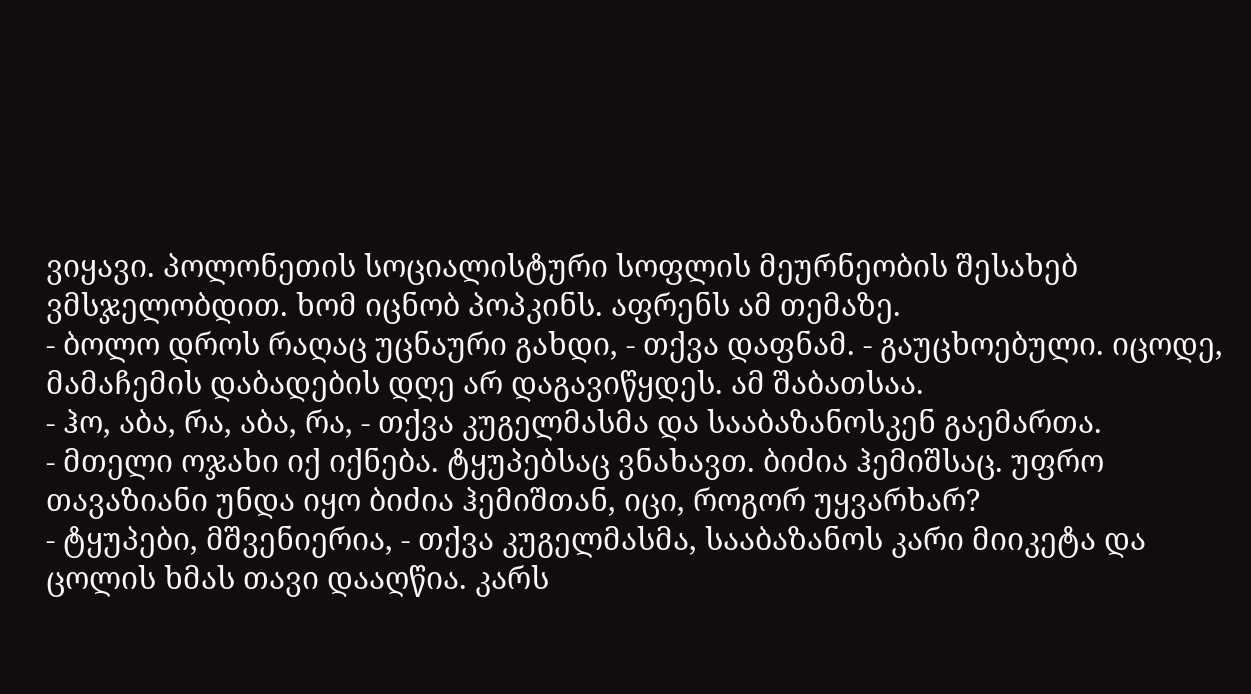ვიყავი. პოლონეთის სოციალისტური სოფლის მეურნეობის შესახებ ვმსჯელობდით. ხომ იცნობ პოპკინს. აფრენს ამ თემაზე.
- ბოლო დროს რაღაც უცნაური გახდი, - თქვა დაფნამ. - გაუცხოებული. იცოდე, მამაჩემის დაბადების დღე არ დაგავიწყდეს. ამ შაბათსაა.
- ჰო, აბა, რა, აბა, რა, - თქვა კუგელმასმა და სააბაზანოსკენ გაემართა.
- მთელი ოჯახი იქ იქნება. ტყუპებსაც ვნახავთ. ბიძია ჰემიშსაც. უფრო თავაზიანი უნდა იყო ბიძია ჰემიშთან, იცი, როგორ უყვარხარ?
- ტყუპები, მშვენიერია, - თქვა კუგელმასმა, სააბაზანოს კარი მიიკეტა და ცოლის ხმას თავი დააღწია. კარს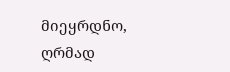მიეყრდნო, ღრმად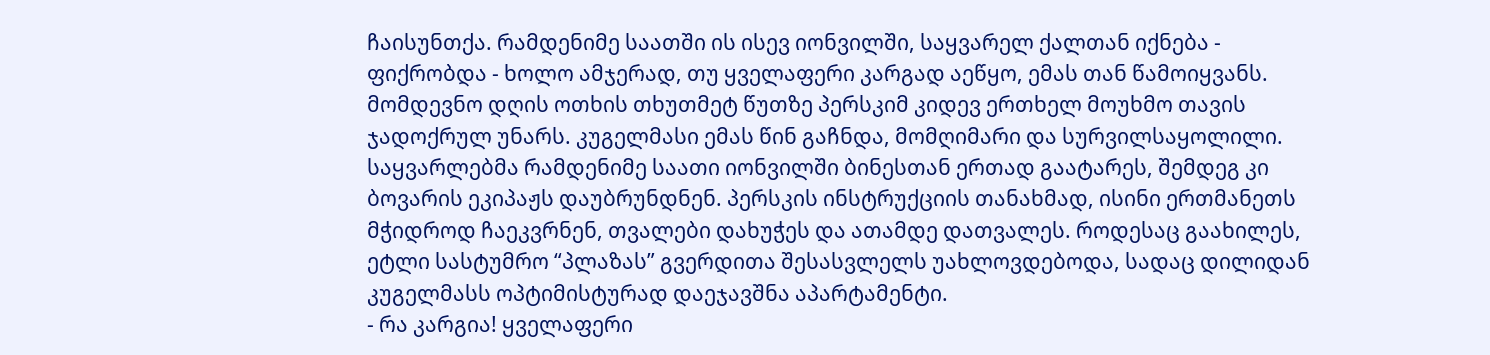ჩაისუნთქა. რამდენიმე საათში ის ისევ იონვილში, საყვარელ ქალთან იქნება - ფიქრობდა - ხოლო ამჯერად, თუ ყველაფერი კარგად აეწყო, ემას თან წამოიყვანს.
მომდევნო დღის ოთხის თხუთმეტ წუთზე პერსკიმ კიდევ ერთხელ მოუხმო თავის ჯადოქრულ უნარს. კუგელმასი ემას წინ გაჩნდა, მომღიმარი და სურვილსაყოლილი. საყვარლებმა რამდენიმე საათი იონვილში ბინესთან ერთად გაატარეს, შემდეგ კი ბოვარის ეკიპაჟს დაუბრუნდნენ. პერსკის ინსტრუქციის თანახმად, ისინი ერთმანეთს მჭიდროდ ჩაეკვრნენ, თვალები დახუჭეს და ათამდე დათვალეს. როდესაც გაახილეს, ეტლი სასტუმრო “პლაზას” გვერდითა შესასვლელს უახლოვდებოდა, სადაც დილიდან კუგელმასს ოპტიმისტურად დაეჯავშნა აპარტამენტი.
- რა კარგია! ყველაფერი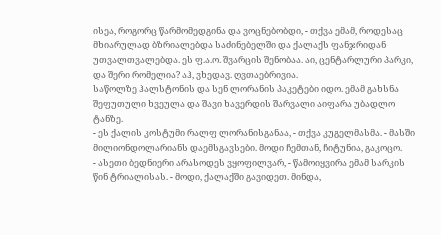ისეა, როგორც წარმომედგინა და ვოცნებობდი, - თქვა ემამ, როდესაც მხიარულად ბზრიალებდა საძინებელში და ქალაქს ფანჯრიდან უთვალთვალებდა. ეს ფ.ა.ო. შვარცის შენობაა. აი, ცენტარლური პარკი, და შერი რომელია? აჰ, ვხედავ. ღვთაებრივია.
საწოლზე ჰალსტონის და სენ ლორანის პაკეტები იდო. ემამ გახსნა შეფუთული ხვეულა და შავი ხავერდის შარვალი აიფარა უბადლო ტანზე.
- ეს ქალის კოსტუმი რალფ ლორანისგანაა, - თქვა კუგელმასმა. - მასში მილიონდოლარიანს დაემსგავსები. მოდი ჩემთან, ჩიტუნია, გაკოცო.
- ასეთი ბედნიერი არასოდეს ვყოფილვარ, - წამოიყვირა ემამ სარკის წინ ტრიალისას. - მოდი, ქალაქში გავიდეთ. მინდა,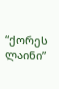“ქორეს ლაინი”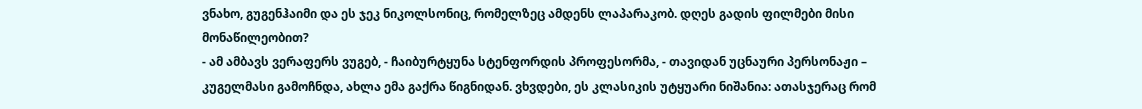ვნახო, გუგენჰაიმი და ეს ჯეკ ნიკოლსონიც, რომელზეც ამდენს ლაპარაკობ. დღეს გადის ფილმები მისი მონაწილეობით?
- ამ ამბავს ვერაფერს ვუგებ, - ჩაიბურტყუნა სტენფორდის პროფესორმა, - თავიდან უცნაური პერსონაჟი – კუგელმასი გამოჩნდა, ახლა ემა გაქრა წიგნიდან. ვხვდები, ეს კლასიკის უტყუარი ნიშანია: ათასჯერაც რომ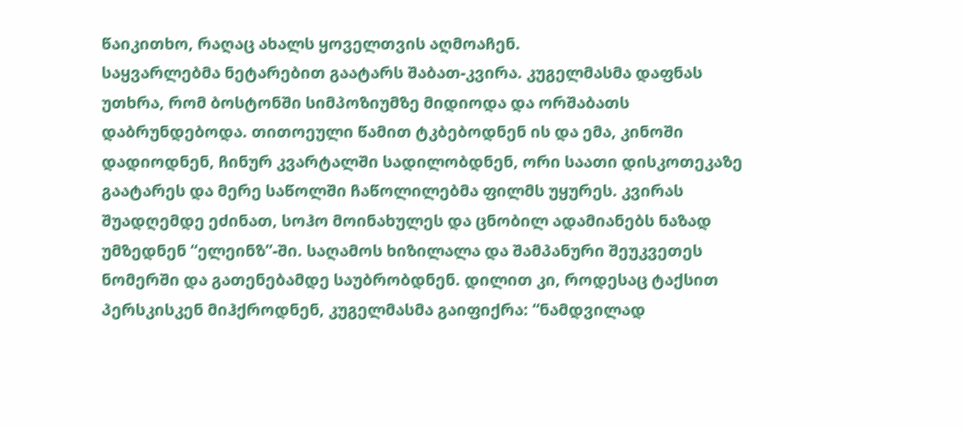წაიკითხო, რაღაც ახალს ყოველთვის აღმოაჩენ.
საყვარლებმა ნეტარებით გაატარს შაბათ-კვირა. კუგელმასმა დაფნას უთხრა, რომ ბოსტონში სიმპოზიუმზე მიდიოდა და ორშაბათს დაბრუნდებოდა. თითოეული წამით ტკბებოდნენ ის და ემა, კინოში დადიოდნენ, ჩინურ კვარტალში სადილობდნენ, ორი საათი დისკოთეკაზე გაატარეს და მერე საწოლში ჩაწოლილებმა ფილმს უყურეს. კვირას შუადღემდე ეძინათ, სოჰო მოინახულეს და ცნობილ ადამიანებს ნაზად უმზედნენ “ელეინზ”-ში. საღამოს ხიზილალა და შამპანური შეუკვეთეს ნომერში და გათენებამდე საუბრობდნენ. დილით კი, როდესაც ტაქსით პერსკისკენ მიჰქროდნენ, კუგელმასმა გაიფიქრა: “ნამდვილად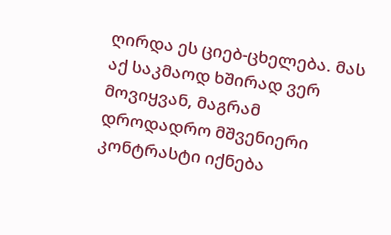ღირდა ეს ციებ-ცხელება. მას აქ საკმაოდ ხშირად ვერ მოვიყვან, მაგრამ დროდადრო მშვენიერი კონტრასტი იქნება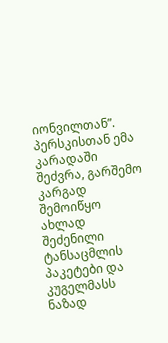იონვილთან”.
პერსკისთან ემა კარადაში შეძვრა, გარშემო კარგად შემოიწყო ახლად შეძენილი ტანსაცმლის პაკეტები და კუგელმასს ნაზად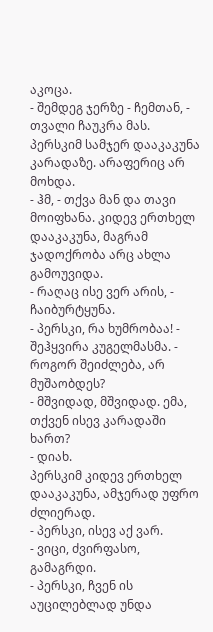აკოცა.
- შემდეგ ჯერზე - ჩემთან, - თვალი ჩაუკრა მას. პერსკიმ სამჯერ დააკაკუნა კარადაზე. არაფერიც არ მოხდა.
- ჰმ, - თქვა მან და თავი მოიფხანა. კიდევ ერთხელ დააკაკუნა, მაგრამ ჯადოქრობა არც ახლა გამოუვიდა.
- რაღაც ისე ვერ არის, - ჩაიბურტყუნა.
- პერსკი, რა ხუმრობაა! - შეჰყვირა კუგელმასმა. - როგორ შეიძლება, არ მუშაობდეს?
- მშვიდად, მშვიდად. ემა, თქვენ ისევ კარადაში ხართ?
- დიახ.
პერსკიმ კიდევ ერთხელ დააკაკუნა, ამჯერად უფრო ძლიერად.
- პერსკი, ისევ აქ ვარ.
- ვიცი, ძვირფასო, გამაგრდი.
- პერსკი, ჩვენ ის აუცილებლად უნდა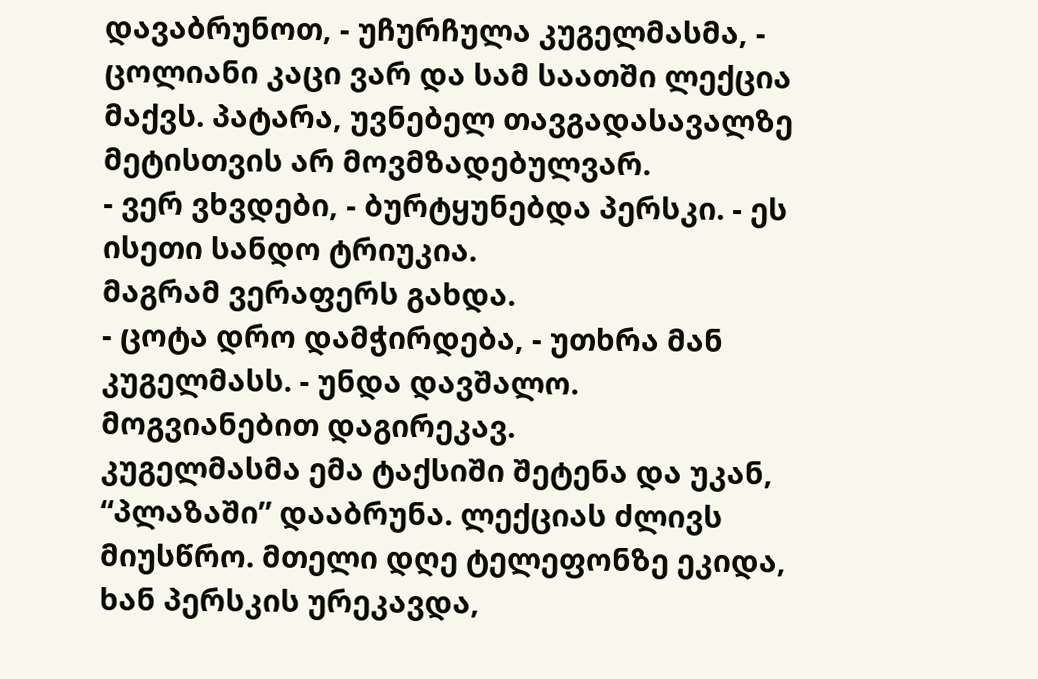დავაბრუნოთ, - უჩურჩულა კუგელმასმა, - ცოლიანი კაცი ვარ და სამ საათში ლექცია მაქვს. პატარა, უვნებელ თავგადასავალზე მეტისთვის არ მოვმზადებულვარ.
- ვერ ვხვდები, - ბურტყუნებდა პერსკი. - ეს ისეთი სანდო ტრიუკია.
მაგრამ ვერაფერს გახდა.
- ცოტა დრო დამჭირდება, - უთხრა მან კუგელმასს. - უნდა დავშალო. მოგვიანებით დაგირეკავ.
კუგელმასმა ემა ტაქსიში შეტენა და უკან, “პლაზაში” დააბრუნა. ლექციას ძლივს მიუსწრო. მთელი დღე ტელეფონზე ეკიდა, ხან პერსკის ურეკავდა,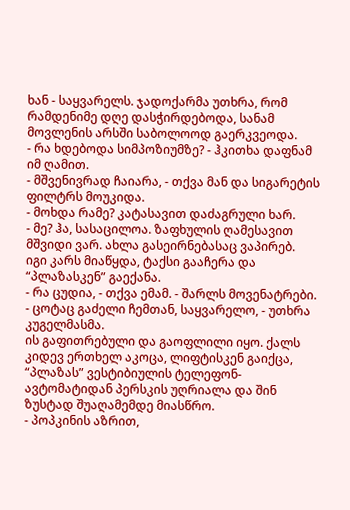ხან - საყვარელს. ჯადოქარმა უთხრა, რომ რამდენიმე დღე დასჭირდებოდა, სანამ მოვლენის არსში საბოლოოდ გაერკვეოდა.
- რა ხდებოდა სიმპოზიუმზე? - ჰკითხა დაფნამ იმ ღამით.
- მშვენივრად ჩაიარა, - თქვა მან და სიგარეტის ფილტრს მოუკიდა.
- მოხდა რამე? კატასავით დაძაგრული ხარ.
- მე? ჰა, სასაცილოა. ზაფხულის ღამესავით მშვიდი ვარ. ახლა გასეირნებასაც ვაპირებ.
იგი კარს მიაწყდა, ტაქსი გააჩერა და “პლაზასკენ” გაექანა.
- რა ცუდია, - თქვა ემამ. - შარლს მოვენატრები.
- ცოტაც გაძელი ჩემთან, საყვარელო, - უთხრა კუგელმასმა.
ის გაფითრებული და გაოფლილი იყო. ქალს კიდევ ერთხელ აკოცა, ლიფტისკენ გაიქცა, “პლაზას” ვესტიბიულის ტელეფონ-ავტომატიდან პერსკის უღრიალა და შინ ზუსტად შუაღამემდე მიასწრო.
- პოპკინის აზრით,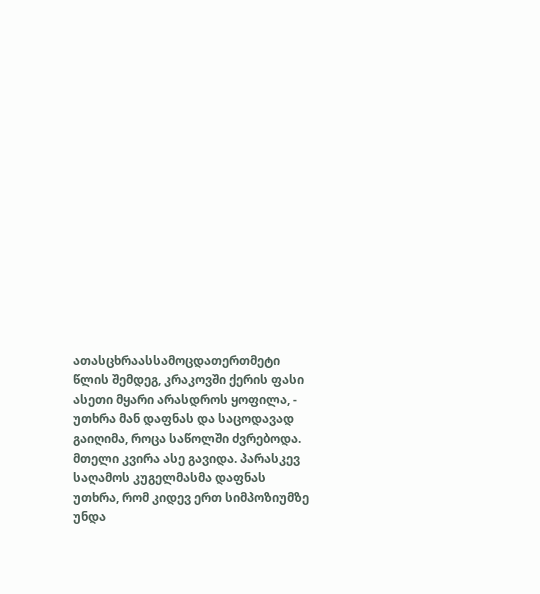ათასცხრაასსამოცდათერთმეტი წლის შემდეგ, კრაკოვში ქერის ფასი ასეთი მყარი არასდროს ყოფილა, - უთხრა მან დაფნას და საცოდავად გაიღიმა, როცა საწოლში ძვრებოდა.
მთელი კვირა ასე გავიდა. პარასკევ საღამოს კუგელმასმა დაფნას უთხრა, რომ კიდევ ერთ სიმპოზიუმზე უნდა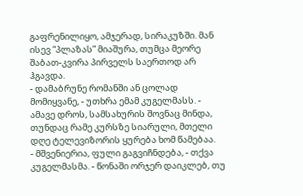გაფრენილიყო, ამჯერად, სირაკუზში. მან ისევ “პლაზას” მიაშურა, თუმცა მეორე შაბათ-კვირა პირველს საერთოდ არ ჰგავდა.
- დამაბრუნე რომანში ან ცოლად მომიყვანე, - უთხრა ემამ კუგელმასს. - ამავე დროს, სამსახურის შოვნაც მინდა, თუნდაც რამე კურსზე სიარული, მთელი დღე ტელევიზორის ყურება ხომ წამებაა.
- მშვენიერია, ფული გაგვიჩნდება, - თქვა კუგელმასმა. - წონაში ორჯერ დაიკლებ, თუ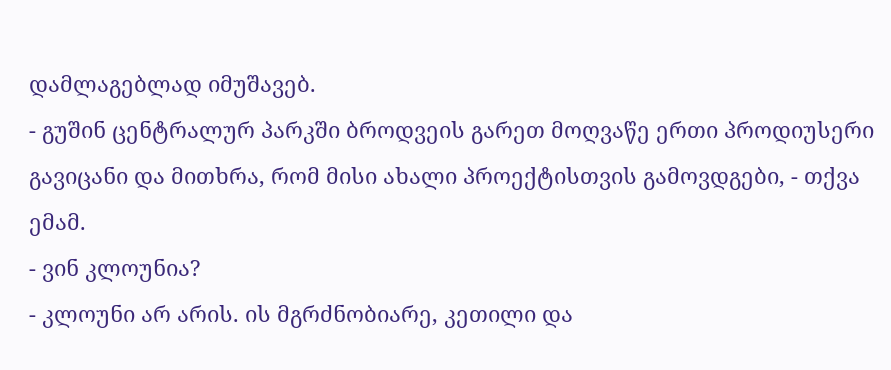დამლაგებლად იმუშავებ.
- გუშინ ცენტრალურ პარკში ბროდვეის გარეთ მოღვაწე ერთი პროდიუსერი გავიცანი და მითხრა, რომ მისი ახალი პროექტისთვის გამოვდგები, - თქვა ემამ.
- ვინ კლოუნია?
- კლოუნი არ არის. ის მგრძნობიარე, კეთილი და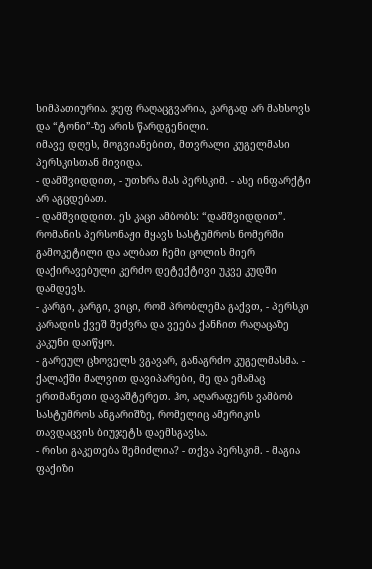სიმპათიურია. ჯეფ რაღაცგვარია, კარგად არ მახსოვს და “ტონი”-ზე არის წარდგენილი.
იმავე დღეს, მოგვიანებით, მთვრალი კუგელმასი პერსკისთან მივიდა.
- დამშვიდდით, - უთხრა მას პერსკიმ. - ასე ინფარქტი არ აგცდებათ.
- დამშვიდდით. ეს კაცი ამბობს: “დამშვიდდით”. რომანის პერსონაჟი მყავს სასტუმროს ნომერში გამოკეტილი და ალბათ ჩემი ცოლის მიერ დაქირავებული კერძო დეტექტივი უკვე კუდში დამდევს.
- კარგი, კარგი, ვიცი, რომ პრობლემა გაქვთ, - პერსკი კარადის ქვეშ შეძვრა და ვეება ქანჩით რაღაცაზე კაკუნი დაიწყო.
- გარეულ ცხოველს ვგავარ, განაგრძო კუგელმასმა. - ქალაქში მალვით დავიპარები, მე და ემამაც ერთმანეთი დავაშტერეთ. ჰო, აღარაფერს ვამბობ სასტუმროს ანგარიშზე, რომელიც ამერიკის თავდაცვის ბიუჯეტს დაემსგავსა.
- რისი გაკეთება შემიძლია? - თქვა პერსკიმ. - მაგია ფაქიზი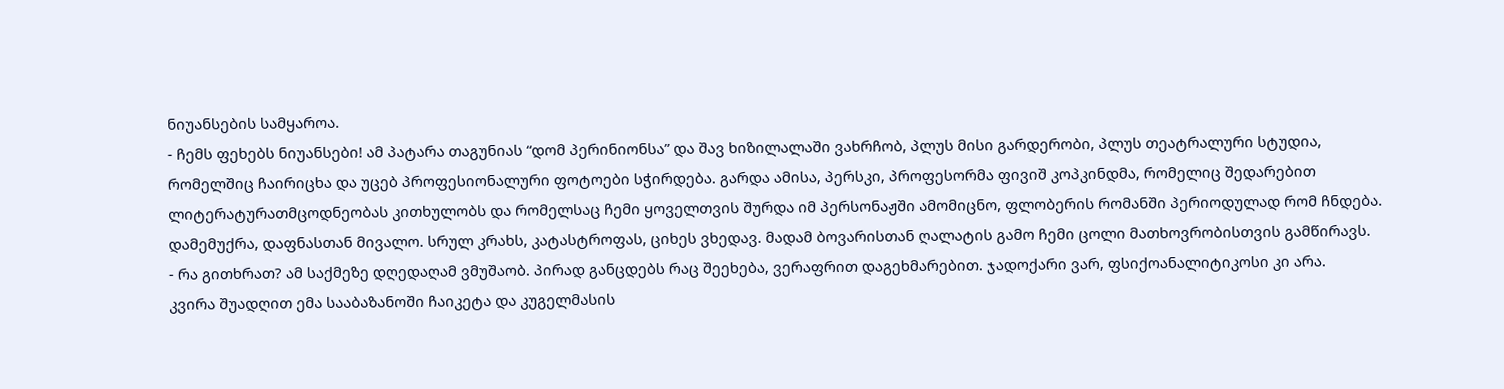ნიუანსების სამყაროა.
- ჩემს ფეხებს ნიუანსები! ამ პატარა თაგუნიას “დომ პერინიონსა” და შავ ხიზილალაში ვახრჩობ, პლუს მისი გარდერობი, პლუს თეატრალური სტუდია, რომელშიც ჩაირიცხა და უცებ პროფესიონალური ფოტოები სჭირდება. გარდა ამისა, პერსკი, პროფესორმა ფივიშ კოპკინდმა, რომელიც შედარებით ლიტერატურათმცოდნეობას კითხულობს და რომელსაც ჩემი ყოველთვის შურდა იმ პერსონაჟში ამომიცნო, ფლობერის რომანში პერიოდულად რომ ჩნდება. დამემუქრა, დაფნასთან მივალო. სრულ კრახს, კატასტროფას, ციხეს ვხედავ. მადამ ბოვარისთან ღალატის გამო ჩემი ცოლი მათხოვრობისთვის გამწირავს.
- რა გითხრათ? ამ საქმეზე დღედაღამ ვმუშაობ. პირად განცდებს რაც შეეხება, ვერაფრით დაგეხმარებით. ჯადოქარი ვარ, ფსიქოანალიტიკოსი კი არა.
კვირა შუადღით ემა სააბაზანოში ჩაიკეტა და კუგელმასის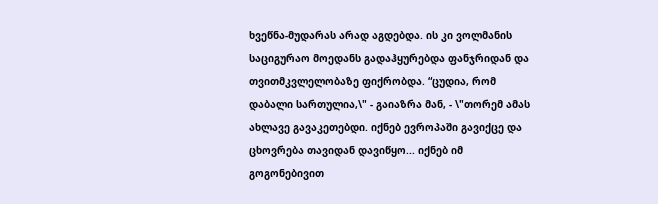ხვეწნა-მუდარას არად აგდებდა. ის კი ვოლმანის საციგურაო მოედანს გადაჰყურებდა ფანჯრიდან და თვითმკვლელობაზე ფიქრობდა. “ცუდია, რომ დაბალი სართულია,\" - გაიაზრა მან, - \"თორემ ამას ახლავე გავაკეთებდი. იქნებ ევროპაში გავიქცე და ცხოვრება თავიდან დავიწყო... იქნებ იმ გოგონებივით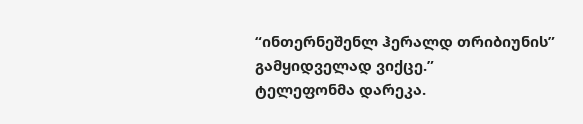“ინთერნეშენლ ჰერალდ თრიბიუნის” გამყიდველად ვიქცე.”
ტელეფონმა დარეკა.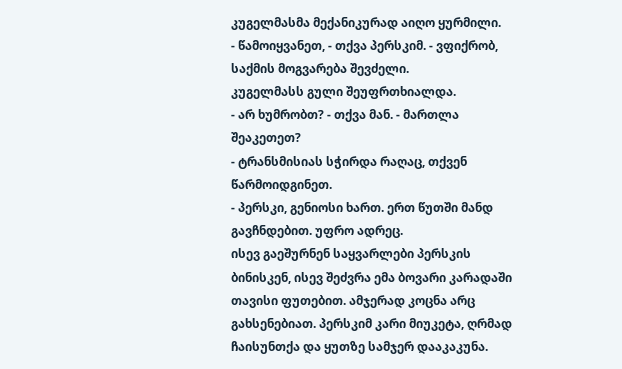კუგელმასმა მექანიკურად აიღო ყურმილი.
- წამოიყვანეთ, - თქვა პერსკიმ. - ვფიქრობ, საქმის მოგვარება შევძელი.
კუგელმასს გული შეუფრთხიალდა.
- არ ხუმრობთ? - თქვა მან. - მართლა შეაკეთეთ?
- ტრანსმისიას სჭირდა რაღაც, თქვენ წარმოიდგინეთ.
- პერსკი, გენიოსი ხართ. ერთ წუთში მანდ გავჩნდებით. უფრო ადრეც.
ისევ გაეშურნენ საყვარლები პერსკის ბინისკენ, ისევ შეძვრა ემა ბოვარი კარადაში თავისი ფუთებით. ამჯერად კოცნა არც გახსენებიათ. პერსკიმ კარი მიუკეტა, ღრმად ჩაისუნთქა და ყუთზე სამჯერ დააკაკუნა.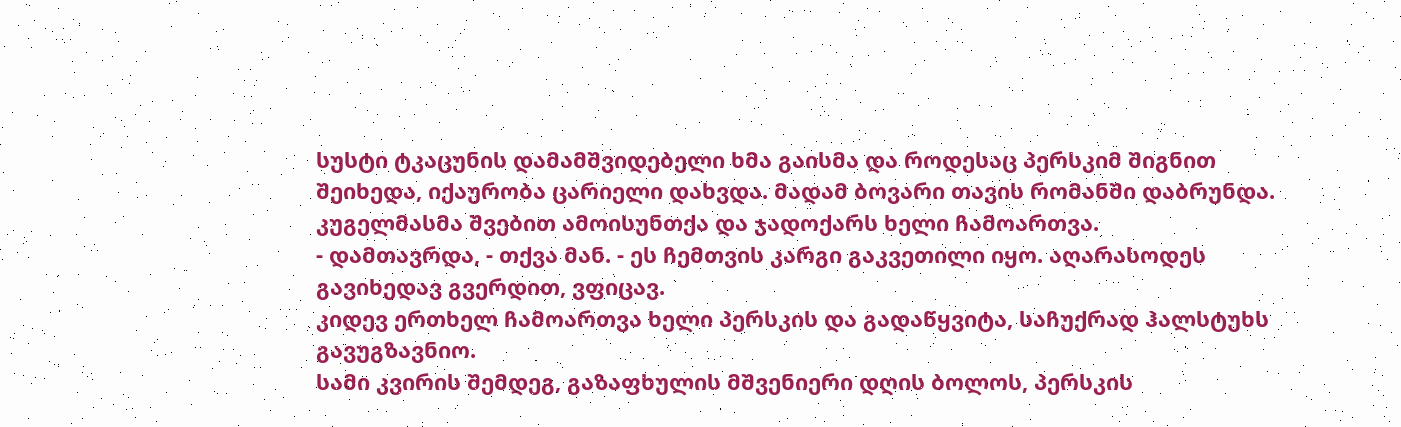სუსტი ტკაცუნის დამამშვიდებელი ხმა გაისმა და როდესაც პერსკიმ შიგნით შეიხედა, იქაურობა ცარიელი დახვდა. მადამ ბოვარი თავის რომანში დაბრუნდა. კუგელმასმა შვებით ამოისუნთქა და ჯადოქარს ხელი ჩამოართვა.
- დამთავრდა, - თქვა მან. - ეს ჩემთვის კარგი გაკვეთილი იყო. აღარასოდეს გავიხედავ გვერდით, ვფიცავ.
კიდევ ერთხელ ჩამოართვა ხელი პერსკის და გადაწყვიტა, საჩუქრად ჰალსტუხს გავუგზავნიო.
სამი კვირის შემდეგ, გაზაფხულის მშვენიერი დღის ბოლოს, პერსკის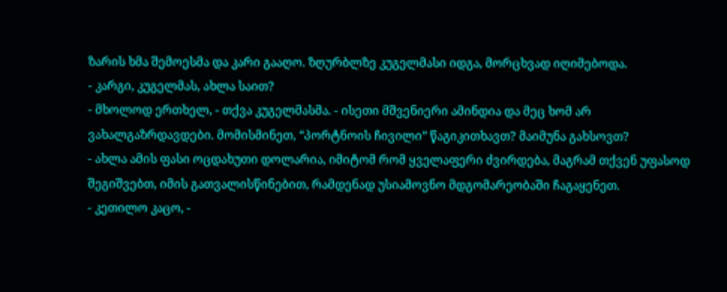ზარის ხმა შემოესმა და კარი გააღო. ზღურბლზე კუგელმასი იდგა, მორცხვად იღიმებოდა.
- კარგი, კუგელმას, ახლა საით?
- მხოლოდ ერთხელ, - თქვა კუგელმასმა. - ისეთი მშვენიერი ამინდია და მეც ხომ არ ვახალგაზრდავდები. მომისმინეთ, “პორტნოის ჩივილი” წაგიკითხავთ? მაიმუნა გახსოვთ?
- ახლა ამის ფასი ოცდახუთი დოლარია, იმიტომ რომ ყველაფერი ძვირდება, მაგრამ თქვენ უფასოდ შეგიშვებთ, იმის გათვალისწინებით, რამდენად უსიამოვნო მდგომარეობაში ჩაგაყენეთ.
- კეთილო კაცო, -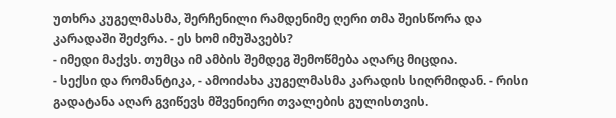უთხრა კუგელმასმა, შერჩენილი რამდენიმე ღერი თმა შეისწორა და კარადაში შეძვრა. - ეს ხომ იმუშავებს?
- იმედი მაქვს. თუმცა იმ ამბის შემდეგ შემოწმება აღარც მიცდია.
- სექსი და რომანტიკა, - ამოიძახა კუგელმასმა კარადის სიღრმიდან. - რისი გადატანა აღარ გვიწევს მშვენიერი თვალების გულისთვის.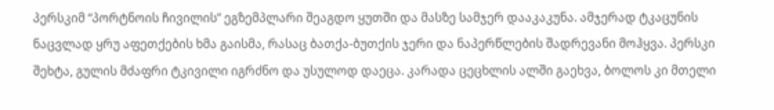პერსკიმ “პორტნოის ჩივილის” ეგზემპლარი შეაგდო ყუთში და მასზე სამჯერ დააკაკუნა. ამჯერად ტკაცუნის ნაცვლად ყრუ აფეთქების ხმა გაისმა, რასაც ბათქა-ბუთქის ჯერი და ნაპერწლების შადრევანი მოჰყვა. პერსკი შეხტა, გულის მძაფრი ტკივილი იგრძნო და უსულოდ დაეცა. კარადა ცეცხლის ალში გაეხვა, ბოლოს კი მთელი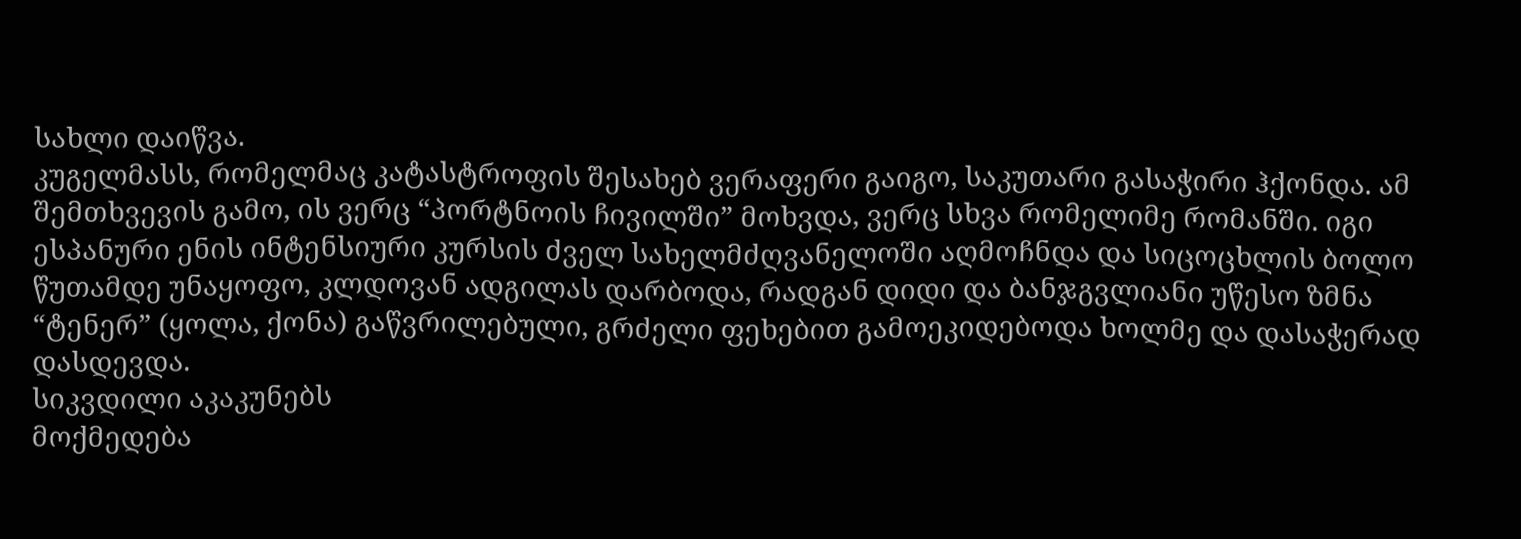სახლი დაიწვა.
კუგელმასს, რომელმაც კატასტროფის შესახებ ვერაფერი გაიგო, საკუთარი გასაჭირი ჰქონდა. ამ შემთხვევის გამო, ის ვერც “პორტნოის ჩივილში” მოხვდა, ვერც სხვა რომელიმე რომანში. იგი ესპანური ენის ინტენსიური კურსის ძველ სახელმძღვანელოში აღმოჩნდა და სიცოცხლის ბოლო წუთამდე უნაყოფო, კლდოვან ადგილას დარბოდა, რადგან დიდი და ბანჯგვლიანი უწესო ზმნა “ტენერ” (ყოლა, ქონა) გაწვრილებული, გრძელი ფეხებით გამოეკიდებოდა ხოლმე და დასაჭერად დასდევდა.
სიკვდილი აკაკუნებს
მოქმედება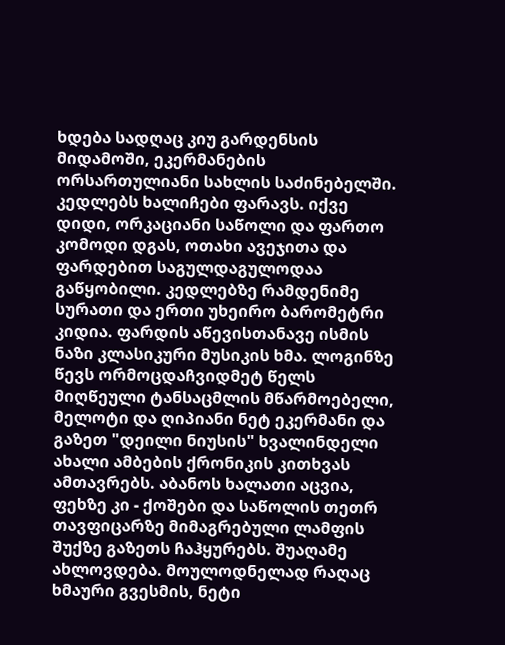ხდება სადღაც კიუ გარდენსის მიდამოში, ეკერმანების ორსართულიანი სახლის საძინებელში. კედლებს ხალიჩები ფარავს. იქვე დიდი, ორკაციანი საწოლი და ფართო კომოდი დგას, ოთახი ავეჯითა და ფარდებით საგულდაგულოდაა გაწყობილი. კედლებზე რამდენიმე სურათი და ერთი უხეირო ბარომეტრი კიდია. ფარდის აწევისთანავე ისმის ნაზი კლასიკური მუსიკის ხმა. ლოგინზე წევს ორმოცდაჩვიდმეტ წელს მიღწეული ტანსაცმლის მწარმოებელი, მელოტი და ღიპიანი ნეტ ეკერმანი და გაზეთ "დეილი ნიუსის" ხვალინდელი ახალი ამბების ქრონიკის კითხვას ამთავრებს. აბანოს ხალათი აცვია, ფეხზე კი - ქოშები და საწოლის თეთრ თავფიცარზე მიმაგრებული ლამფის შუქზე გაზეთს ჩაჰყურებს. შუაღამე ახლოვდება. მოულოდნელად რაღაც ხმაური გვესმის, ნეტი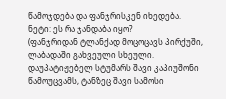წამოჯდება და ფანჯრისკენ იხედება.
ნეტი: ეს რა ჯანდაბა იყო?
(ფანჯრიდან ტლანქად მოცოცავს პირქუში, ლაბადაში გახვეული სხეული. დაუპატიჟებელ სტუმარს შავი კაპიუშონი წამოუცვამს, ტანზეც შავი სამოსი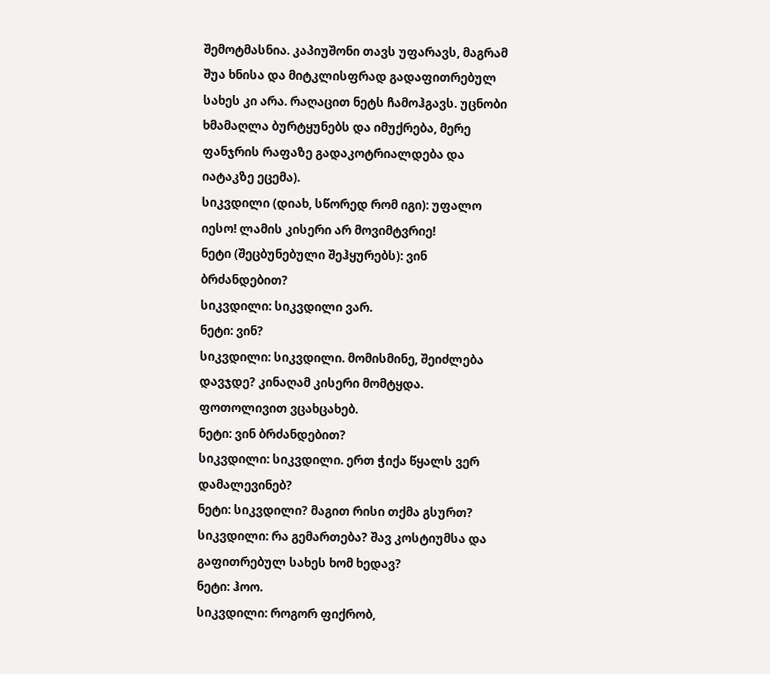შემოტმასნია. კაპიუშონი თავს უფარავს, მაგრამ შუა ხნისა და მიტკლისფრად გადაფითრებულ სახეს კი არა. რაღაცით ნეტს ჩამოჰგავს. უცნობი ხმამაღლა ბურტყუნებს და იმუქრება, მერე ფანჯრის რაფაზე გადაკოტრიალდება და იატაკზე ეცემა).
სიკვდილი (დიახ, სწორედ რომ იგი): უფალო იესო! ლამის კისერი არ მოვიმტვრიე!
ნეტი (შეცბუნებული შეჰყურებს): ვინ ბრძანდებით?
სიკვდილი: სიკვდილი ვარ.
ნეტი: ვინ?
სიკვდილი: სიკვდილი. მომისმინე, შეიძლება დავჯდე? კინაღამ კისერი მომტყდა. ფოთოლივით ვცახცახებ.
ნეტი: ვინ ბრძანდებით?
სიკვდილი: სიკვდილი. ერთ ჭიქა წყალს ვერ დამალევინებ?
ნეტი: სიკვდილი? მაგით რისი თქმა გსურთ?
სიკვდილი: რა გემართება? შავ კოსტიუმსა და გაფითრებულ სახეს ხომ ხედავ?
ნეტი: ჰოო.
სიკვდილი: როგორ ფიქრობ,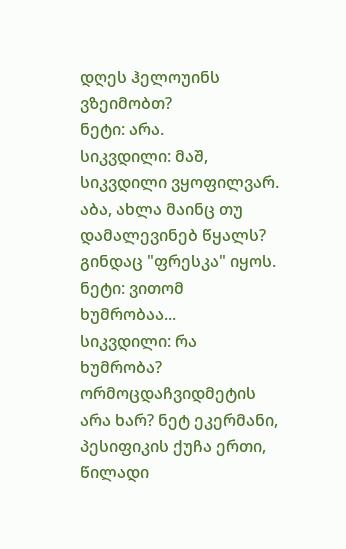დღეს ჰელოუინს ვზეიმობთ?
ნეტი: არა.
სიკვდილი: მაშ, სიკვდილი ვყოფილვარ. აბა, ახლა მაინც თუ დამალევინებ წყალს? გინდაც "ფრესკა" იყოს.
ნეტი: ვითომ ხუმრობაა...
სიკვდილი: რა ხუმრობა? ორმოცდაჩვიდმეტის არა ხარ? ნეტ ეკერმანი, პესიფიკის ქუჩა ერთი, წილადი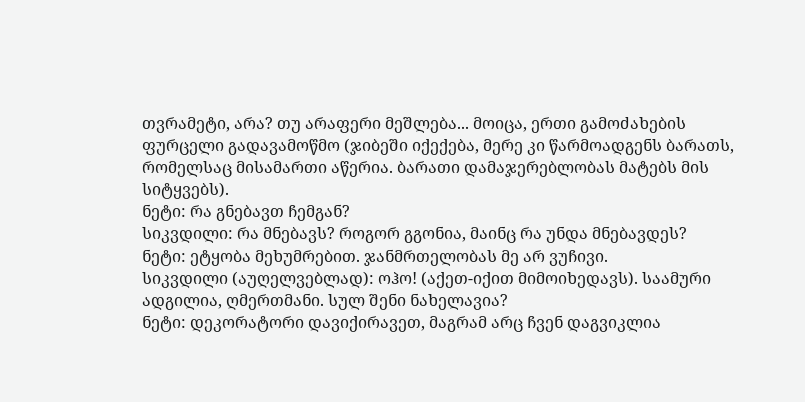თვრამეტი, არა? თუ არაფერი მეშლება... მოიცა, ერთი გამოძახების ფურცელი გადავამოწმო (ჯიბეში იქექება, მერე კი წარმოადგენს ბარათს, რომელსაც მისამართი აწერია. ბარათი დამაჯერებლობას მატებს მის სიტყვებს).
ნეტი: რა გნებავთ ჩემგან?
სიკვდილი: რა მნებავს? როგორ გგონია, მაინც რა უნდა მნებავდეს?
ნეტი: ეტყობა მეხუმრებით. ჯანმრთელობას მე არ ვუჩივი.
სიკვდილი (აუღელვებლად): ოჰო! (აქეთ-იქით მიმოიხედავს). საამური ადგილია, ღმერთმანი. სულ შენი ნახელავია?
ნეტი: დეკორატორი დავიქირავეთ, მაგრამ არც ჩვენ დაგვიკლია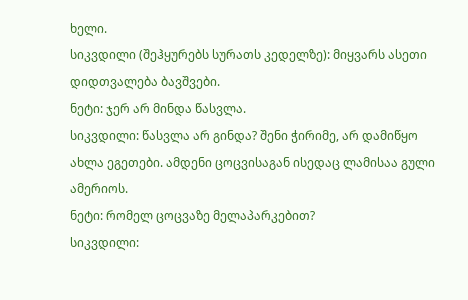ხელი.
სიკვდილი (შეჰყურებს სურათს კედელზე): მიყვარს ასეთი დიდთვალება ბავშვები.
ნეტი: ჯერ არ მინდა წასვლა.
სიკვდილი: წასვლა არ გინდა? შენი ჭირიმე, არ დამიწყო ახლა ეგეთები. ამდენი ცოცვისაგან ისედაც ლამისაა გული ამერიოს.
ნეტი: რომელ ცოცვაზე მელაპარკებით?
სიკვდილი: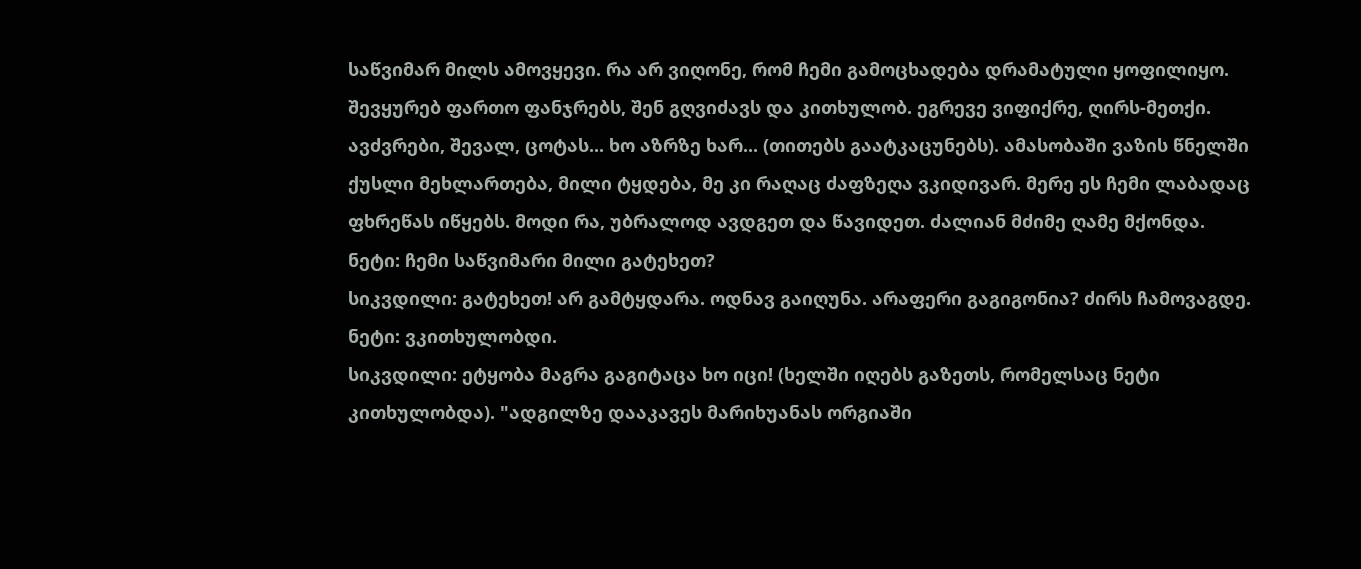საწვიმარ მილს ამოვყევი. რა არ ვიღონე, რომ ჩემი გამოცხადება დრამატული ყოფილიყო. შევყურებ ფართო ფანჯრებს, შენ გღვიძავს და კითხულობ. ეგრევე ვიფიქრე, ღირს-მეთქი. ავძვრები, შევალ, ცოტას... ხო აზრზე ხარ... (თითებს გაატკაცუნებს). ამასობაში ვაზის წნელში ქუსლი მეხლართება, მილი ტყდება, მე კი რაღაც ძაფზეღა ვკიდივარ. მერე ეს ჩემი ლაბადაც ფხრეწას იწყებს. მოდი რა, უბრალოდ ავდგეთ და წავიდეთ. ძალიან მძიმე ღამე მქონდა.
ნეტი: ჩემი საწვიმარი მილი გატეხეთ?
სიკვდილი: გატეხეთ! არ გამტყდარა. ოდნავ გაიღუნა. არაფერი გაგიგონია? ძირს ჩამოვაგდე.
ნეტი: ვკითხულობდი.
სიკვდილი: ეტყობა მაგრა გაგიტაცა ხო იცი! (ხელში იღებს გაზეთს, რომელსაც ნეტი კითხულობდა). "ადგილზე დააკავეს მარიხუანას ორგიაში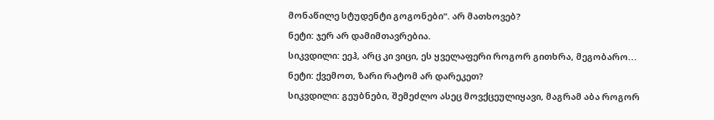მონაწილე სტუდენტი გოგონები". არ მათხოვებ?
ნეტი: ჯერ არ დამიმთავრებია.
სიკვდილი: ეეჰ, არც კი ვიცი, ეს ყველაფერი როგორ გითხრა, მეგობარო...
ნეტი: ქვემოთ, ზარი რატომ არ დარეკეთ?
სიკვდილი: გეუბნები, შემეძლო ასეც მოვქცეულიყავი, მაგრამ აბა როგორ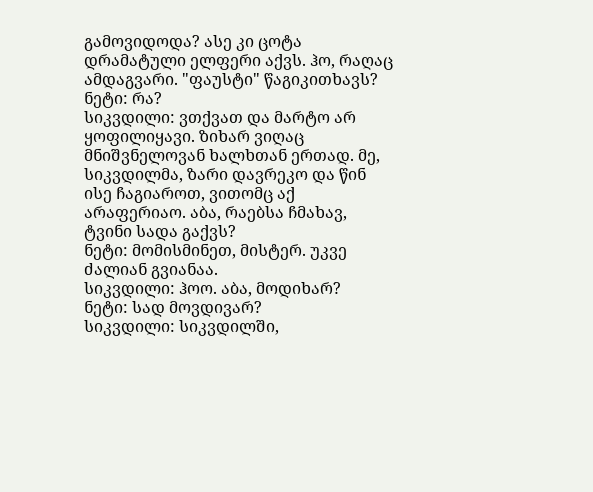გამოვიდოდა? ასე კი ცოტა დრამატული ელფერი აქვს. ჰო, რაღაც ამდაგვარი. "ფაუსტი" წაგიკითხავს?
ნეტი: რა?
სიკვდილი: ვთქვათ და მარტო არ ყოფილიყავი. ზიხარ ვიღაც მნიშვნელოვან ხალხთან ერთად. მე, სიკვდილმა, ზარი დავრეკო და წინ ისე ჩაგიაროთ, ვითომც აქ არაფერიაო. აბა, რაებსა ჩმახავ, ტვინი სადა გაქვს?
ნეტი: მომისმინეთ, მისტერ. უკვე ძალიან გვიანაა.
სიკვდილი: ჰოო. აბა, მოდიხარ?
ნეტი: სად მოვდივარ?
სიკვდილი: სიკვდილში,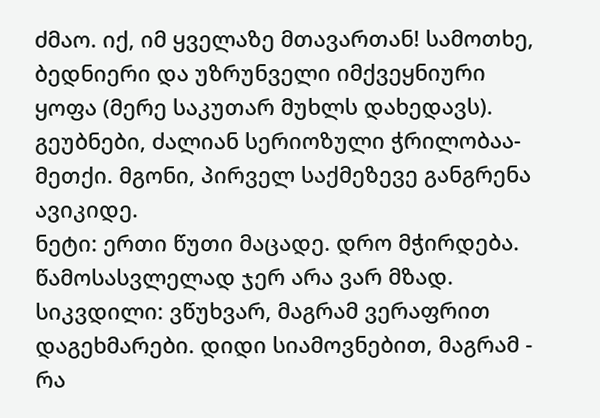ძმაო. იქ, იმ ყველაზე მთავართან! სამოთხე, ბედნიერი და უზრუნველი იმქვეყნიური ყოფა (მერე საკუთარ მუხლს დახედავს). გეუბნები, ძალიან სერიოზული ჭრილობაა-მეთქი. მგონი, პირველ საქმეზევე განგრენა ავიკიდე.
ნეტი: ერთი წუთი მაცადე. დრო მჭირდება. წამოსასვლელად ჯერ არა ვარ მზად.
სიკვდილი: ვწუხვარ, მაგრამ ვერაფრით დაგეხმარები. დიდი სიამოვნებით, მაგრამ - რა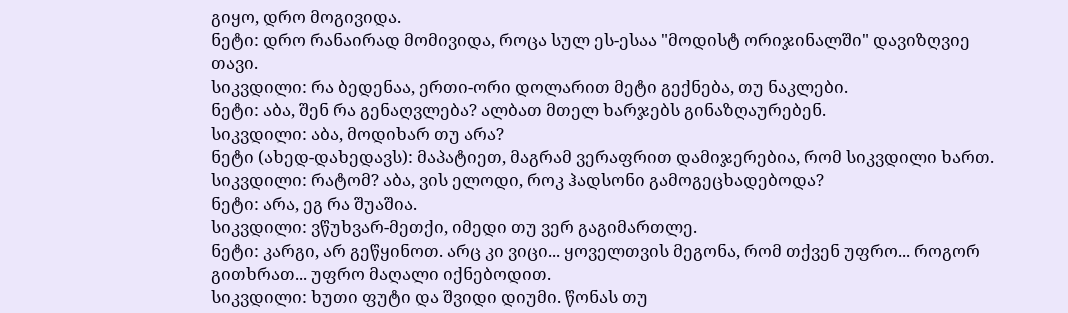გიყო, დრო მოგივიდა.
ნეტი: დრო რანაირად მომივიდა, როცა სულ ეს-ესაა "მოდისტ ორიჯინალში" დავიზღვიე თავი.
სიკვდილი: რა ბედენაა, ერთი-ორი დოლარით მეტი გექნება, თუ ნაკლები.
ნეტი: აბა, შენ რა გენაღვლება? ალბათ მთელ ხარჯებს გინაზღაურებენ.
სიკვდილი: აბა, მოდიხარ თუ არა?
ნეტი (ახედ-დახედავს): მაპატიეთ, მაგრამ ვერაფრით დამიჯერებია, რომ სიკვდილი ხართ.
სიკვდილი: რატომ? აბა, ვის ელოდი, როკ ჰადსონი გამოგეცხადებოდა?
ნეტი: არა, ეგ რა შუაშია.
სიკვდილი: ვწუხვარ-მეთქი, იმედი თუ ვერ გაგიმართლე.
ნეტი: კარგი, არ გეწყინოთ. არც კი ვიცი... ყოველთვის მეგონა, რომ თქვენ უფრო... როგორ გითხრათ... უფრო მაღალი იქნებოდით.
სიკვდილი: ხუთი ფუტი და შვიდი დიუმი. წონას თუ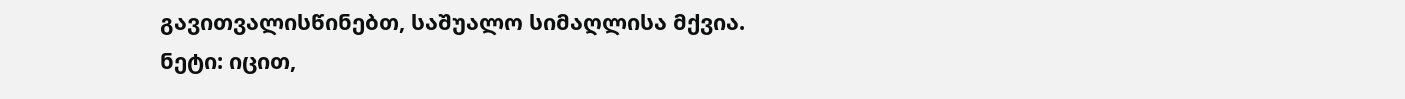გავითვალისწინებთ, საშუალო სიმაღლისა მქვია.
ნეტი: იცით,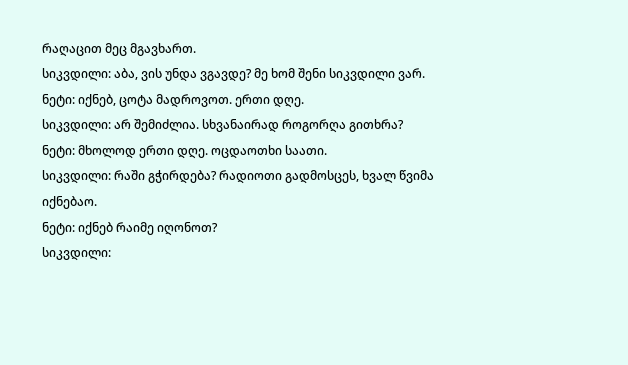რაღაცით მეც მგავხართ.
სიკვდილი: აბა, ვის უნდა ვგავდე? მე ხომ შენი სიკვდილი ვარ.
ნეტი: იქნებ, ცოტა მადროვოთ. ერთი დღე.
სიკვდილი: არ შემიძლია. სხვანაირად როგორღა გითხრა?
ნეტი: მხოლოდ ერთი დღე. ოცდაოთხი საათი.
სიკვდილი: რაში გჭირდება? რადიოთი გადმოსცეს, ხვალ წვიმა იქნებაო.
ნეტი: იქნებ რაიმე იღონოთ?
სიკვდილი: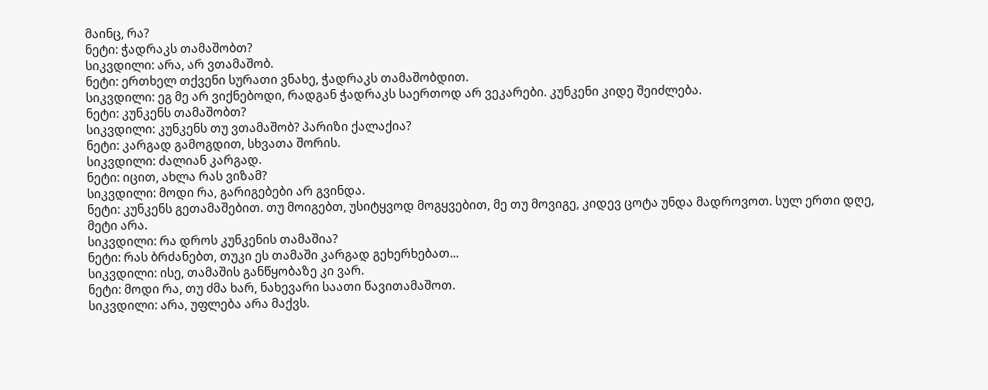მაინც, რა?
ნეტი: ჭადრაკს თამაშობთ?
სიკვდილი: არა, არ ვთამაშობ.
ნეტი: ერთხელ თქვენი სურათი ვნახე, ჭადრაკს თამაშობდით.
სიკვდილი: ეგ მე არ ვიქნებოდი, რადგან ჭადრაკს საერთოდ არ ვეკარები. კუნკენი კიდე შეიძლება.
ნეტი: კუნკენს თამაშობთ?
სიკვდილი: კუნკენს თუ ვთამაშობ? პარიზი ქალაქია?
ნეტი: კარგად გამოგდით, სხვათა შორის.
სიკვდილი: ძალიან კარგად.
ნეტი: იცით, ახლა რას ვიზამ?
სიკვდილი: მოდი რა, გარიგებები არ გვინდა.
ნეტი: კუნკენს გეთამაშებით. თუ მოიგებთ, უსიტყვოდ მოგყვებით, მე თუ მოვიგე, კიდევ ცოტა უნდა მადროვოთ. სულ ერთი დღე, მეტი არა.
სიკვდილი: რა დროს კუნკენის თამაშია?
ნეტი: რას ბრძანებთ, თუკი ეს თამაში კარგად გეხერხებათ...
სიკვდილი: ისე, თამაშის განწყობაზე კი ვარ.
ნეტი: მოდი რა, თუ ძმა ხარ, ნახევარი საათი წავითამაშოთ.
სიკვდილი: არა, უფლება არა მაქვს.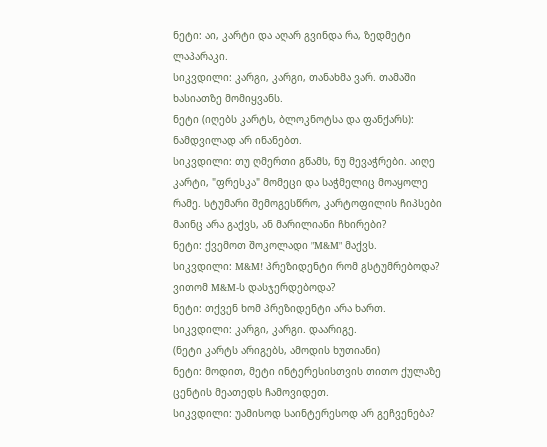ნეტი: აი, კარტი და აღარ გვინდა რა, ზედმეტი ლაპარაკი.
სიკვდილი: კარგი, კარგი, თანახმა ვარ. თამაში ხასიათზე მომიყვანს.
ნეტი (იღებს კარტს, ბლოკნოტსა და ფანქარს): ნამდვილად არ ინანებთ.
სიკვდილი: თუ ღმერთი გწამს, ნუ მევაჭრები. აიღე კარტი, "ფრესკა" მომეცი და საჭმელიც მოაყოლე რამე. სტუმარი შემოგესწრო, კარტოფილის ჩიპსები მაინც არა გაქვს, ან მარილიანი ჩხირები?
ნეტი: ქვემოთ შოკოლადი "M&M" მაქვს.
სიკვდილი: M&M! პრეზიდენტი რომ გსტუმრებოდა? ვითომ M&M-ს დასჯერდებოდა?
ნეტი: თქვენ ხომ პრეზიდენტი არა ხართ.
სიკვდილი: კარგი, კარგი. დაარიგე.
(ნეტი კარტს არიგებს, ამოდის ხუთიანი)
ნეტი: მოდით, მეტი ინტერესისთვის თითო ქულაზე ცენტის მეათედს ჩამოვიდეთ.
სიკვდილი: უამისოდ საინტერესოდ არ გეჩვენება?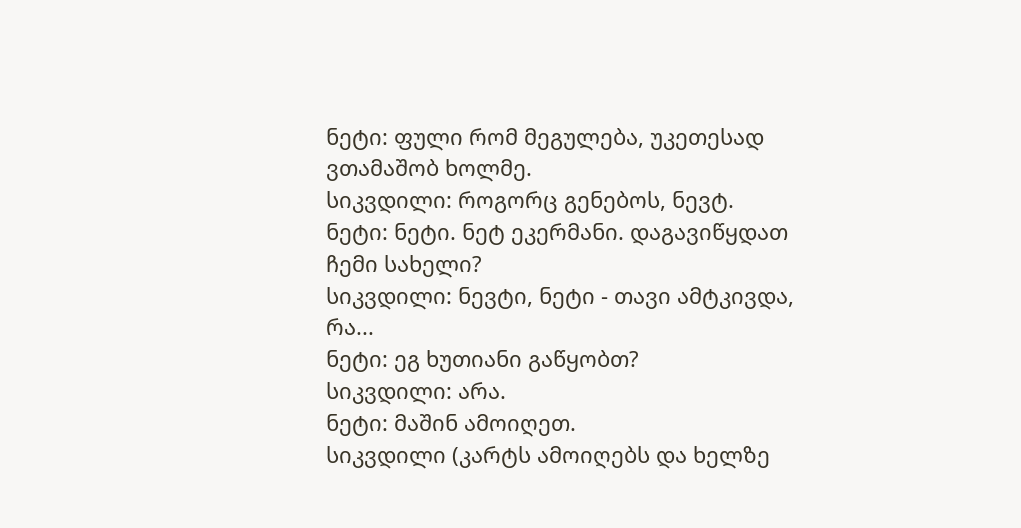ნეტი: ფული რომ მეგულება, უკეთესად ვთამაშობ ხოლმე.
სიკვდილი: როგორც გენებოს, ნევტ.
ნეტი: ნეტი. ნეტ ეკერმანი. დაგავიწყდათ ჩემი სახელი?
სიკვდილი: ნევტი, ნეტი - თავი ამტკივდა, რა...
ნეტი: ეგ ხუთიანი გაწყობთ?
სიკვდილი: არა.
ნეტი: მაშინ ამოიღეთ.
სიკვდილი (კარტს ამოიღებს და ხელზე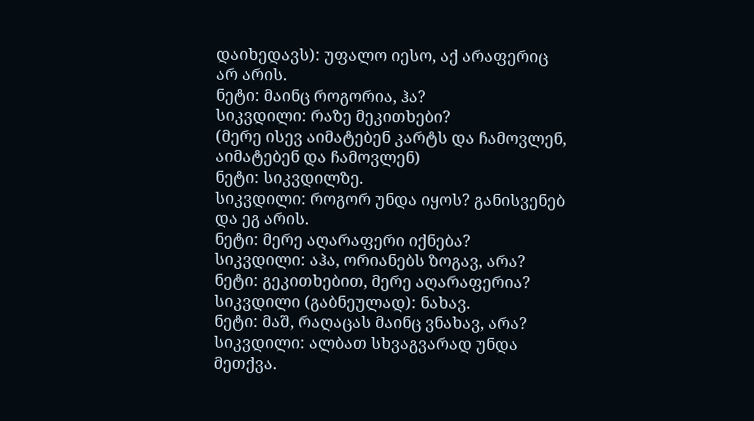დაიხედავს): უფალო იესო, აქ არაფერიც არ არის.
ნეტი: მაინც როგორია, ჰა?
სიკვდილი: რაზე მეკითხები?
(მერე ისევ აიმატებენ კარტს და ჩამოვლენ, აიმატებენ და ჩამოვლენ)
ნეტი: სიკვდილზე.
სიკვდილი: როგორ უნდა იყოს? განისვენებ და ეგ არის.
ნეტი: მერე აღარაფერი იქნება?
სიკვდილი: აჰა, ორიანებს ზოგავ, არა?
ნეტი: გეკითხებით, მერე აღარაფერია?
სიკვდილი (გაბნეულად): ნახავ.
ნეტი: მაშ, რაღაცას მაინც ვნახავ, არა?
სიკვდილი: ალბათ სხვაგვარად უნდა მეთქვა.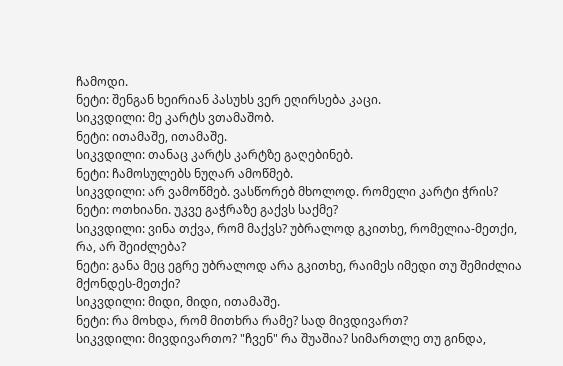ჩამოდი.
ნეტი: შენგან ხეირიან პასუხს ვერ ეღირსება კაცი.
სიკვდილი: მე კარტს ვთამაშობ.
ნეტი: ითამაშე, ითამაშე.
სიკვდილი: თანაც კარტს კარტზე გაღებინებ.
ნეტი: ჩამოსულებს ნუღარ ამოწმებ.
სიკვდილი: არ ვამოწმებ. ვასწორებ მხოლოდ. რომელი კარტი ჭრის?
ნეტი: ოთხიანი. უკვე გაჭრაზე გაქვს საქმე?
სიკვდილი: ვინა თქვა, რომ მაქვს? უბრალოდ გკითხე, რომელია-მეთქი, რა, არ შეიძლება?
ნეტი: განა მეც ეგრე უბრალოდ არა გკითხე, რაიმეს იმედი თუ შემიძლია მქონდეს-მეთქი?
სიკვდილი: მიდი, მიდი, ითამაშე.
ნეტი: რა მოხდა, რომ მითხრა რამე? სად მივდივართ?
სიკვდილი: მივდივართო? "ჩვენ" რა შუაშია? სიმართლე თუ გინდა,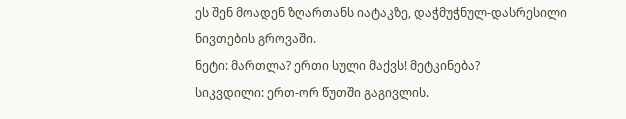ეს შენ მოადენ ზღართანს იატაკზე, დაჭმუჭნულ-დასრესილი ნივთების გროვაში.
ნეტი: მართლა? ერთი სული მაქვს! მეტკინება?
სიკვდილი: ერთ-ორ წუთში გაგივლის.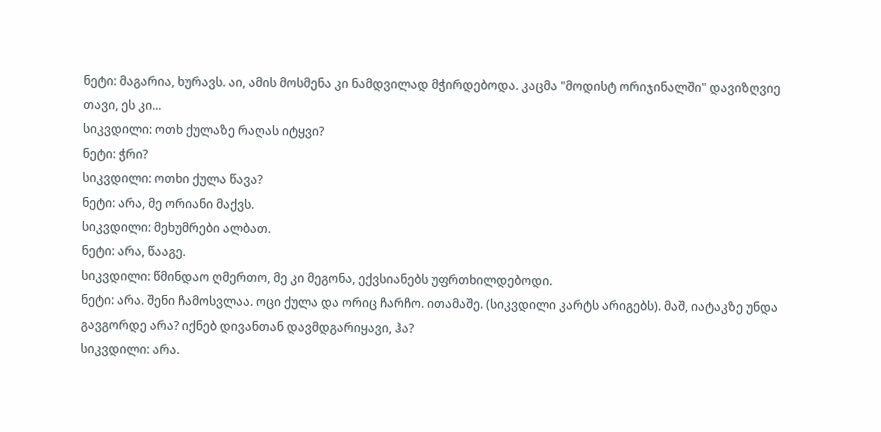ნეტი: მაგარია, ხურავს. აი, ამის მოსმენა კი ნამდვილად მჭირდებოდა. კაცმა "მოდისტ ორიჯინალში" დავიზღვიე თავი, ეს კი...
სიკვდილი: ოთხ ქულაზე რაღას იტყვი?
ნეტი: ჭრი?
სიკვდილი: ოთხი ქულა წავა?
ნეტი: არა, მე ორიანი მაქვს.
სიკვდილი: მეხუმრები ალბათ.
ნეტი: არა, წააგე.
სიკვდილი: წმინდაო ღმერთო, მე კი მეგონა, ექვსიანებს უფრთხილდებოდი.
ნეტი: არა. შენი ჩამოსვლაა. ოცი ქულა და ორიც ჩარჩო. ითამაშე. (სიკვდილი კარტს არიგებს). მაშ, იატაკზე უნდა გავგორდე არა? იქნებ დივანთან დავმდგარიყავი, ჰა?
სიკვდილი: არა.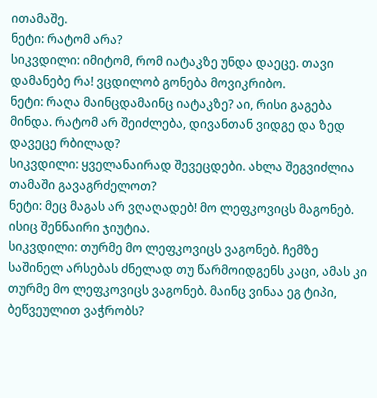ითამაშე.
ნეტი: რატომ არა?
სიკვდილი: იმიტომ, რომ იატაკზე უნდა დაეცე. თავი დამანებე რა! ვცდილობ გონება მოვიკრიბო.
ნეტი: რაღა მაინცდამაინც იატაკზე? აი, რისი გაგება მინდა. რატომ არ შეიძლება, დივანთან ვიდგე და ზედ დავეცე რბილად?
სიკვდილი: ყველანაირად შევეცდები. ახლა შეგვიძლია თამაში გავაგრძელოთ?
ნეტი: მეც მაგას არ ვღაღადებ! მო ლეფკოვიცს მაგონებ. ისიც შენნაირი ჯიუტია.
სიკვდილი: თურმე მო ლეფკოვიცს ვაგონებ. ჩემზე საშინელ არსებას ძნელად თუ წარმოიდგენს კაცი, ამას კი თურმე მო ლეფკოვიცს ვაგონებ. მაინც ვინაა ეგ ტიპი, ბეწვეულით ვაჭრობს?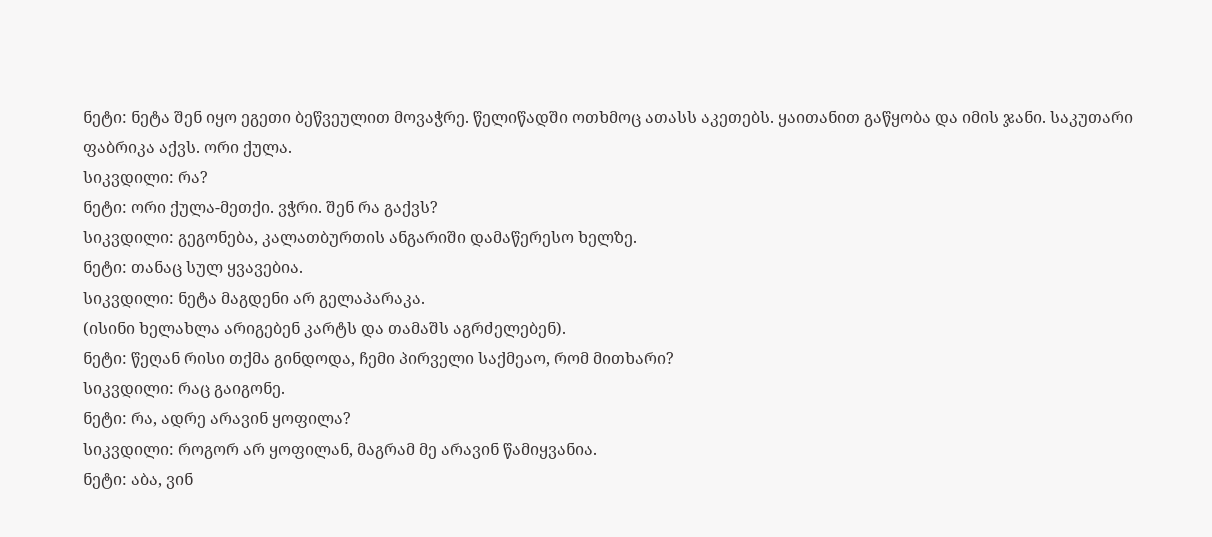ნეტი: ნეტა შენ იყო ეგეთი ბეწვეულით მოვაჭრე. წელიწადში ოთხმოც ათასს აკეთებს. ყაითანით გაწყობა და იმის ჯანი. საკუთარი ფაბრიკა აქვს. ორი ქულა.
სიკვდილი: რა?
ნეტი: ორი ქულა-მეთქი. ვჭრი. შენ რა გაქვს?
სიკვდილი: გეგონება, კალათბურთის ანგარიში დამაწერესო ხელზე.
ნეტი: თანაც სულ ყვავებია.
სიკვდილი: ნეტა მაგდენი არ გელაპარაკა.
(ისინი ხელახლა არიგებენ კარტს და თამაშს აგრძელებენ).
ნეტი: წეღან რისი თქმა გინდოდა, ჩემი პირველი საქმეაო, რომ მითხარი?
სიკვდილი: რაც გაიგონე.
ნეტი: რა, ადრე არავინ ყოფილა?
სიკვდილი: როგორ არ ყოფილან, მაგრამ მე არავინ წამიყვანია.
ნეტი: აბა, ვინ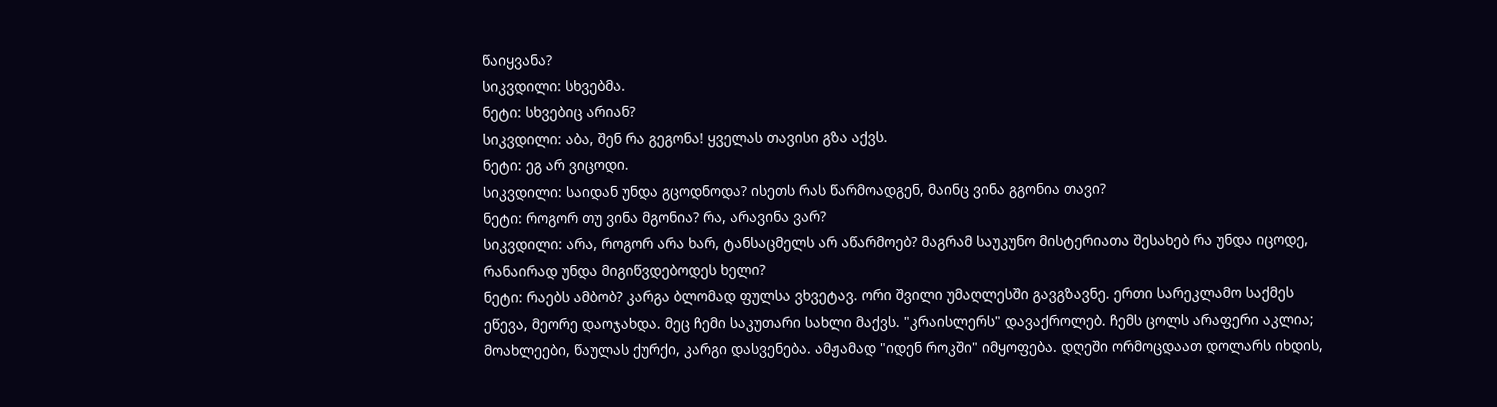წაიყვანა?
სიკვდილი: სხვებმა.
ნეტი: სხვებიც არიან?
სიკვდილი: აბა, შენ რა გეგონა! ყველას თავისი გზა აქვს.
ნეტი: ეგ არ ვიცოდი.
სიკვდილი: საიდან უნდა გცოდნოდა? ისეთს რას წარმოადგენ, მაინც ვინა გგონია თავი?
ნეტი: როგორ თუ ვინა მგონია? რა, არავინა ვარ?
სიკვდილი: არა, როგორ არა ხარ, ტანსაცმელს არ აწარმოებ? მაგრამ საუკუნო მისტერიათა შესახებ რა უნდა იცოდე, რანაირად უნდა მიგიწვდებოდეს ხელი?
ნეტი: რაებს ამბობ? კარგა ბლომად ფულსა ვხვეტავ. ორი შვილი უმაღლესში გავგზავნე. ერთი სარეკლამო საქმეს ეწევა, მეორე დაოჯახდა. მეც ჩემი საკუთარი სახლი მაქვს. "კრაისლერს" დავაქროლებ. ჩემს ცოლს არაფერი აკლია; მოახლეები, წაულას ქურქი, კარგი დასვენება. ამჟამად "იდენ როკში" იმყოფება. დღეში ორმოცდაათ დოლარს იხდის,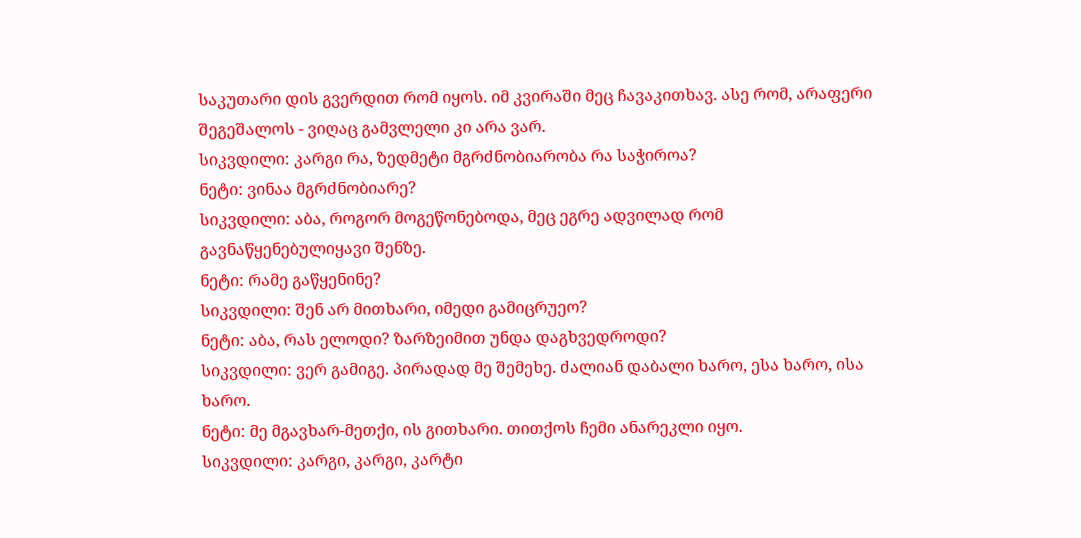საკუთარი დის გვერდით რომ იყოს. იმ კვირაში მეც ჩავაკითხავ. ასე რომ, არაფერი შეგეშალოს - ვიღაც გამვლელი კი არა ვარ.
სიკვდილი: კარგი რა, ზედმეტი მგრძნობიარობა რა საჭიროა?
ნეტი: ვინაა მგრძნობიარე?
სიკვდილი: აბა, როგორ მოგეწონებოდა, მეც ეგრე ადვილად რომ გავნაწყენებულიყავი შენზე.
ნეტი: რამე გაწყენინე?
სიკვდილი: შენ არ მითხარი, იმედი გამიცრუეო?
ნეტი: აბა, რას ელოდი? ზარზეიმით უნდა დაგხვედროდი?
სიკვდილი: ვერ გამიგე. პირადად მე შემეხე. ძალიან დაბალი ხარო, ესა ხარო, ისა ხარო.
ნეტი: მე მგავხარ-მეთქი, ის გითხარი. თითქოს ჩემი ანარეკლი იყო.
სიკვდილი: კარგი, კარგი, კარტი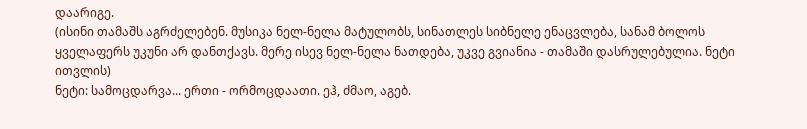დაარიგე.
(ისინი თამაშს აგრძელებენ. მუსიკა ნელ-ნელა მატულობს, სინათლეს სიბნელე ენაცვლება, სანამ ბოლოს ყველაფერს უკუნი არ დანთქავს. მერე ისევ ნელ-ნელა ნათდება, უკვე გვიანია - თამაში დასრულებულია. ნეტი ითვლის)
ნეტი: სამოცდარვა... ერთი - ორმოცდაათი. ეჰ, ძმაო, აგებ.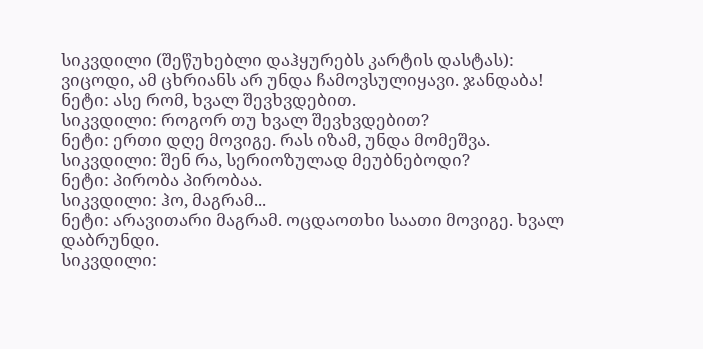სიკვდილი (შეწუხებლი დაჰყურებს კარტის დასტას): ვიცოდი, ამ ცხრიანს არ უნდა ჩამოვსულიყავი. ჯანდაბა!
ნეტი: ასე რომ, ხვალ შევხვდებით.
სიკვდილი: როგორ თუ ხვალ შევხვდებით?
ნეტი: ერთი დღე მოვიგე. რას იზამ, უნდა მომეშვა.
სიკვდილი: შენ რა, სერიოზულად მეუბნებოდი?
ნეტი: პირობა პირობაა.
სიკვდილი: ჰო, მაგრამ...
ნეტი: არავითარი მაგრამ. ოცდაოთხი საათი მოვიგე. ხვალ დაბრუნდი.
სიკვდილი: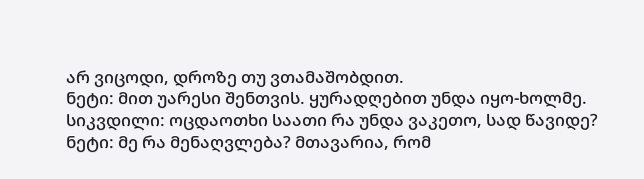არ ვიცოდი, დროზე თუ ვთამაშობდით.
ნეტი: მით უარესი შენთვის. ყურადღებით უნდა იყო-ხოლმე.
სიკვდილი: ოცდაოთხი საათი რა უნდა ვაკეთო, სად წავიდე?
ნეტი: მე რა მენაღვლება? მთავარია, რომ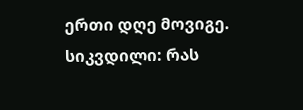ერთი დღე მოვიგე.
სიკვდილი: რას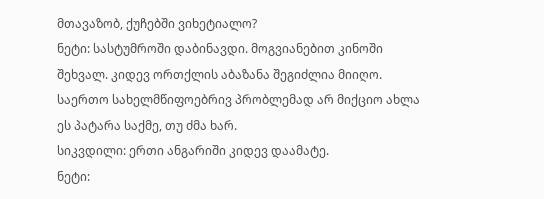მთავაზობ, ქუჩებში ვიხეტიალო?
ნეტი: სასტუმროში დაბინავდი. მოგვიანებით კინოში შეხვალ. კიდევ ორთქლის აბაზანა შეგიძლია მიიღო. საერთო სახელმწიფოებრივ პრობლემად არ მიქციო ახლა ეს პატარა საქმე, თუ ძმა ხარ.
სიკვდილი: ერთი ანგარიში კიდევ დაამატე.
ნეტი: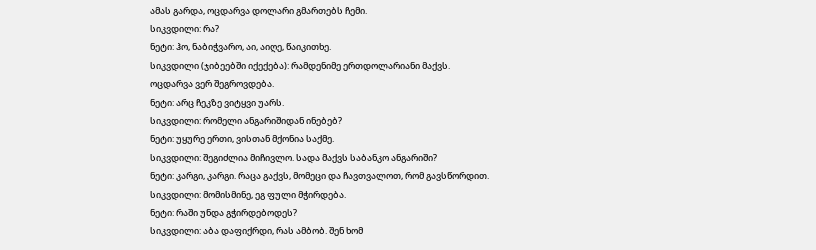ამას გარდა, ოცდარვა დოლარი გმართებს ჩემი.
სიკვდილი: რა?
ნეტი: ჰო, ნაბიჭვარო, აი, აიღე, წაიკითხე.
სიკვდილი (ჯიბეებში იქექება): რამდენიმე ერთდოლარიანი მაქვს. ოცდარვა ვერ შეგროვდება.
ნეტი: არც ჩეკზე ვიტყვი უარს.
სიკვდილი: რომელი ანგარიშიდან ინებებ?
ნეტი: უყურე ერთი, ვისთან მქონია საქმე.
სიკვდილი: შეგიძლია მიჩივლო. სადა მაქვს საბანკო ანგარიში?
ნეტი: კარგი, კარგი. რაცა გაქვს, მომეცი და ჩავთვალოთ, რომ გავსწორდით.
სიკვდილი: მომისმინე, ეგ ფული მჭირდება.
ნეტი: რაში უნდა გჭირდებოდეს?
სიკვდილი: აბა დაფიქრდი, რას ამბობ. შენ ხომ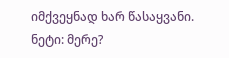იმქვეყნად ხარ წასაყვანი.
ნეტი: მერე?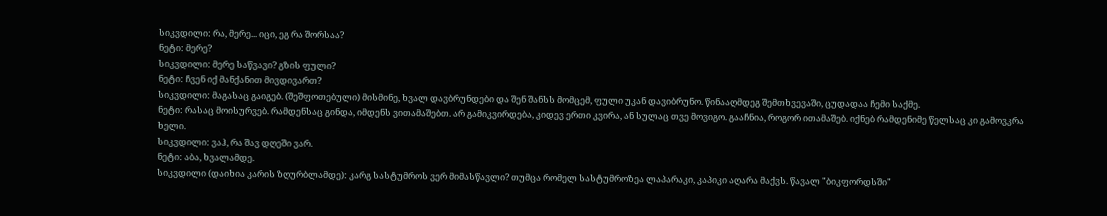სიკვდილი: რა, მერე... იცი, ეგ რა შორსაა?
ნეტი: მერე?
სიკვდილი: მერე საწვავი? გზის ფული?
ნეტი: ჩვენ იქ მანქანით მივდივართ?
სიკვდილი: მაგასაც გაიგებ. (შეშფოთებული) მისმინე, ხვალ დავბრუნდები და შენ შანსს მომცემ, ფული უკან დავიბრუნო. წინააღმდეგ შემთხვევაში, ცუდადაა ჩემი საქმე.
ნეტი: რასაც მოისურვებ. რამდენსაც გინდა, იმდენს ვითამაშებთ. არ გამიკვირდება, კიდევ ერთი კვირა, ან სულაც თვე მოვიგო. გააჩნია, როგორ ითამაშებ. იქნებ რამდენიმე წელსაც კი გამოვკრა ხელი.
სიკვდილი: ვაჰ, რა შავ დღეში ვარ.
ნეტი: აბა, ხვალამდე.
სიკვდილი (დაიხია კარის ზღურბლამდე): კარგ სასტუმროს ვერ მიმასწავლი? თუმცა რომელ სასტუმროზეა ლაპარაკი, კაპიკი აღარა მაქვს. წავალ "ბიკფორდსში"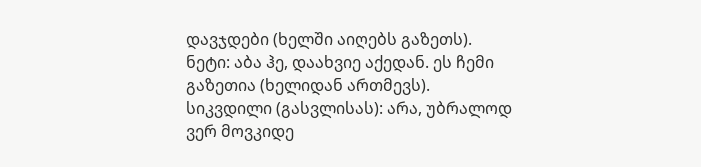დავჯდები (ხელში აიღებს გაზეთს).
ნეტი: აბა ჰე, დაახვიე აქედან. ეს ჩემი გაზეთია (ხელიდან ართმევს).
სიკვდილი (გასვლისას): არა, უბრალოდ ვერ მოვკიდე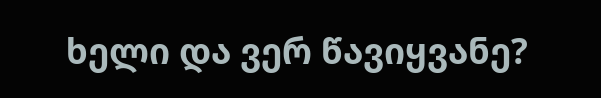ხელი და ვერ წავიყვანე?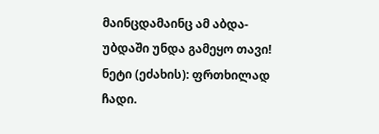მაინცდამაინც ამ აბდა-უბდაში უნდა გამეყო თავი!
ნეტი (ეძახის): ფრთხილად ჩადი.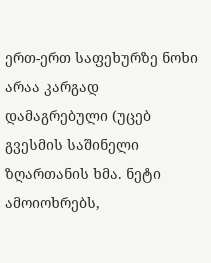ერთ-ერთ საფეხურზე ნოხი არაა კარგად დამაგრებული (უცებ გვესმის საშინელი ზღართანის ხმა. ნეტი ამოიოხრებს,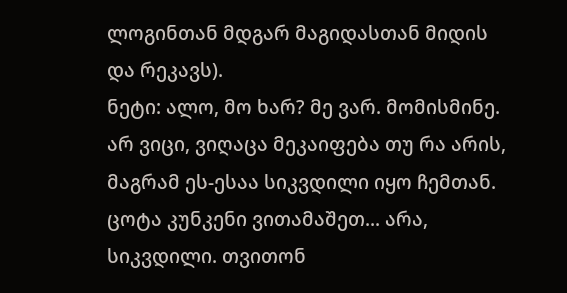ლოგინთან მდგარ მაგიდასთან მიდის და რეკავს).
ნეტი: ალო, მო ხარ? მე ვარ. მომისმინე. არ ვიცი, ვიღაცა მეკაიფება თუ რა არის, მაგრამ ეს-ესაა სიკვდილი იყო ჩემთან. ცოტა კუნკენი ვითამაშეთ... არა, სიკვდილი. თვითონ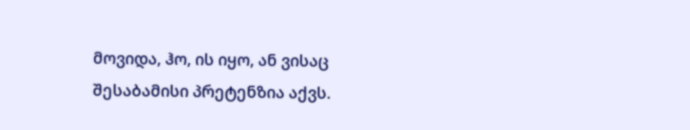მოვიდა, ჰო, ის იყო, ან ვისაც შესაბამისი პრეტენზია აქვს.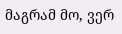მაგრამ მო, ვერ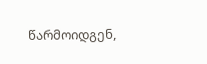წარმოიდგენ,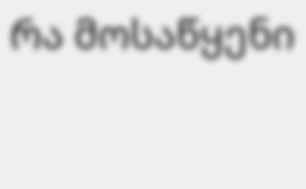რა მოსაწყენი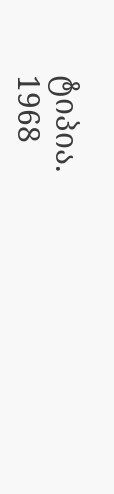ტიპია.
1968